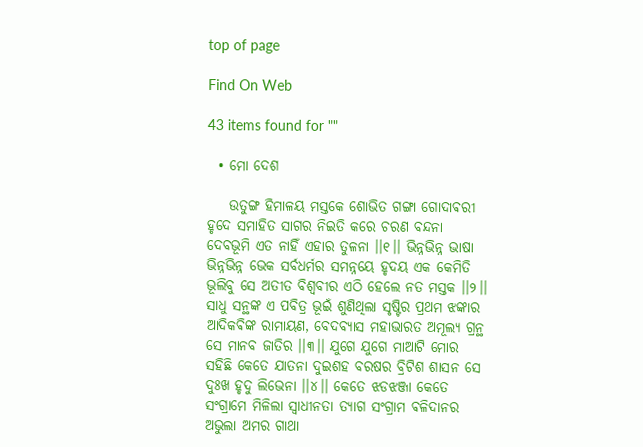top of page

Find On Web

43 items found for ""

  • ମୋ ଦେଶ

    ଉତୁଙ୍ଗ ହିମାଳୟ ମସ୍ତକେ ଶୋଭିତ ଗଙ୍ଗା ଗୋଦାଵରୀ ହୃଦେ ସମାହିତ ସାଗର ନିଇତି କରେ ଚରଣ ବନ୍ଦନା ଦେବଭୂମି ଏତ ନାହିଁ ଏହାର ତୁଳନା ।।୧।। ଭିନ୍ନଭିନ୍ନ ଭାଷା ଭିନ୍ନଭିନ୍ନ ଭେକ ସର୍ବଧର୍ମର ସମନ୍ନୟେ ହୃଦୟ ଏକ କେମିତି ଭୂଲିବୁ ସେ ଅତୀତ ବିଶ୍ବବୀର ଏଠି ହେଲେ ନତ ମସ୍ତକ ।।୨।। ସାଧୁ ସନ୍ଥଙ୍କ ଏ ପବିତ୍ର ଭୂଇଁ ଶୁଣିଥିଲା ସୃଷ୍ଟିର ପ୍ରଥମ ଝଙ୍କାର ଆଦିକଵିଙ୍କ ରାମାୟଣ, ବେଦବ୍ୟାସ ମହାଭାରତ ଅମୂଲ୍ୟ ଗ୍ରନ୍ଥ ସେ ମାନବ ଜାତିର ।।୩।। ଯୁଗେ ଯୁଗେ ମାଆଟି ମୋର ସହିଛି କେତେ ଯାତନା ଦୁଇଶହ ବରଷର ବ୍ରିଟିଶ ଶାସନ ସେ ଦୁଃଖ ହୃଦୁ ଲିଭେନା ।।୪।। କେତେ ଝଡଝଞ୍ଜା କେତେ ସଂଗ୍ରାମେ ମିଳିଲା ସ୍ବାଧୀନତା ତ୍ୟାଗ ସଂଗ୍ରାମ ଵଳିଦାନର ଅଭୁଲା ଅମର ଗାଥା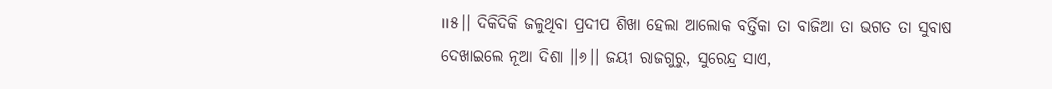।।୫।। ଦିକିଦିକି ଜଳୁଥିବା ପ୍ରଦୀପ ଶିଖା ହେଲା ଆଲୋକ ବର୍ତ୍ତିକା ତା ବାଜିଆ ତା ଭଗତ ତା ସୁବାଷ ଦେଖାଇଲେ ନୂଆ ଦିଶା ।।୬।। ଜୟୀ ରାଜଗୁରୁ, ସୁରେନ୍ଦ୍ର ସାଏ,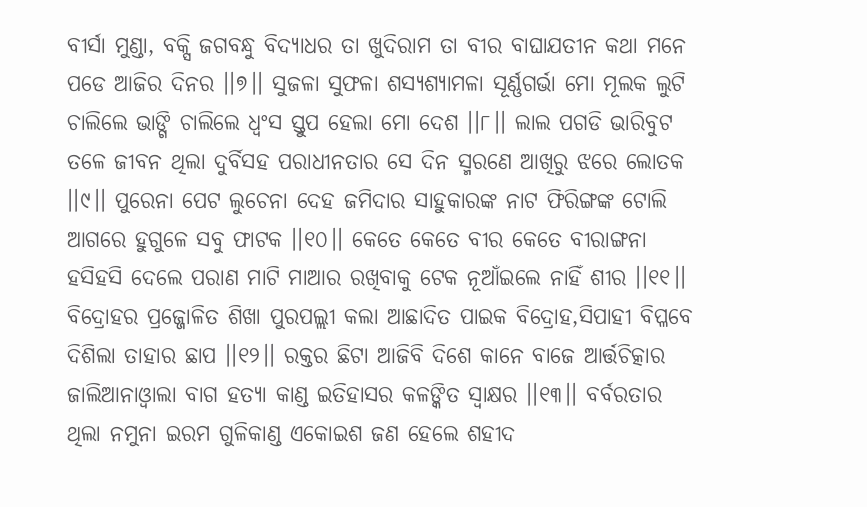ବୀର୍ସା ମୁଣ୍ଡା, ବକ୍ସି ଜଗବନ୍ଧୁ ବିଦ୍ୟାଧର ତା ଖୁଦିରାମ ତା ବୀର ବାଘାଯତୀନ କଥା ମନେ ପଡେ ଆଜିର ଦିନର ।।୭।। ସୁଜଳା ସୁଫଳା ଶସ୍ୟଶ୍ୟାମଳା ସୂର୍ଣ୍ଣଗର୍ଭା ମୋ ମୂଲକ ଲୁଟି ଚାଲିଲେ ଭାଙ୍ଗି ଚାଲିଲେ ଧ୍ବଂସ ସ୍ତୁପ ହେଲା ମୋ ଦେଶ ।।୮।। ଲାଲ ପଗଡି ଭାରିବୁଟ ତଳେ ଜୀବନ ଥିଲା ଦୁର୍ବିସହ ପରାଧୀନତାର ସେ ଦିନ ସ୍ମରଣେ ଆଖିରୁ ଝରେ ଲୋତକ ।।୯।। ପୁରେନା ପେଟ ଲୁଚେନା ଦେହ ଜମିଦାର ସାହୁକାରଙ୍କ ନାଟ ଫିରିଙ୍ଗଙ୍କ ଟୋଲି ଆଗରେ ହୁଗୁଳେ ସବୁ ଫାଟକ ।।୧୦।। କେତେ କେତେ ବୀର କେତେ ବୀରାଙ୍ଗନା ହସିହସି ଦେଲେ ପରାଣ ମାଟି ମାଆର ରଖିବାକୁ ଟେକ ନୂଆଁଇଲେ ନାହିଁ ଶୀର ।।୧୧।। ବିଦ୍ରୋହର ପ୍ରଜ୍ଜୋଳିତ ଶିଖା ପୁରପଲ୍ଲୀ କଲା ଆଛାଦିତ ପାଇକ ବିଦ୍ରୋହ,ସିପାହୀ ବିପ୍ଳବେ ଦିଶିଲା ତାହାର ଛାପ ।।୧୨।। ରକ୍ତର ଛିଟା ଆଜିବି ଦିଶେ କାନେ ବାଜେ ଆର୍ତ୍ତଚିତ୍କାର ଜାଲିଆନାଓ୍ବାଲା ବାଗ ହତ୍ୟା କାଣ୍ଡ ଇତିହାସର କଳଙ୍କିତ ସ୍ବାକ୍ଷର ।।୧୩।। ବର୍ବରତାର ଥିଲା ନମୁନା ଇରମ ଗୁଳିକାଣ୍ଡ ଏକୋଇଶ ଜଣ ହେଲେ ଶହୀଦ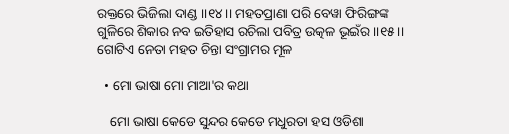ରକ୍ତରେ ଭିଜିଲା ଦାଣ୍ଡ ।।୧୪।। ମହତପ୍ରାଣା ପରି ବେୱା ଫିରିଙ୍ଗଙ୍କ ଗୁଳିରେ ଶିକାର ନବ ଇତିହାସ ରଚିଲା ପବିତ୍ର ଉତ୍କଳ ଭୂଇଁର ।।୧୫।। ଗୋଟିଏ ନେତା ମହତ ଚିନ୍ତା ସଂଗ୍ରାମର ମୂଳ

  • ମୋ ଭାଷା ମୋ ମାଆ'ର କଥା

    ମୋ ଭାଷା କେଡେ ସୁନ୍ଦର କେଡେ ମଧୁରତା ହସ ଓଡିଶା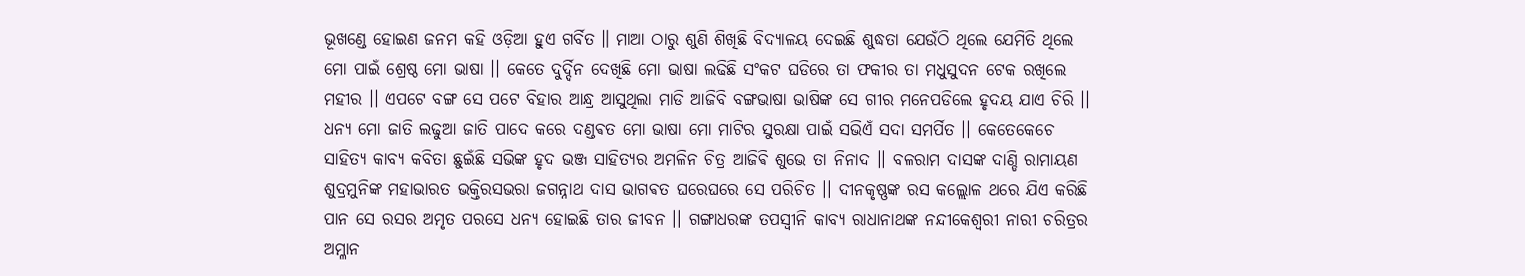ଭୂଖଣ୍ଡେ ହୋଇଣ ଜନମ କହି ଓଡ଼ିଆ ହୁଏ ଗର୍ବିତ ॥ ମାଆ ଠାରୁ ଶୁଣି ଶିଖିଛି ବିଦ୍ୟାଳୟ ଦେଇଛି ଶୁଦ୍ଧତା ଯେଉଁଠି ଥିଲେ ଯେମିତି ଥିଲେ ମୋ ପାଇଁ ଶ୍ରେଷ୍ଠ ମୋ ଭାଷା ।। କେତେ ଦୁର୍ଦ୍ଦିନ ଦେଖିଛି ମୋ ଭାଷା ଲଢିଛି ସଂକଟ ଘଡିରେ ତା ଫକୀର ତା ମଧୁସୁଦନ ଟେକ ରଖିଲେ ମହୀର ।। ଏପଟେ ବଙ୍ଗ ସେ ପଟେ ବିହାର ଆନ୍ଧ୍ର ଆସୁଥିଲା ମାଡି ଆଜିବି ବଙ୍ଗଭାଷା ଭାଷିଙ୍କ ସେ ଗୀର ମନେପଡିଲେ ହୃଦୟ ଯାଏ ଚିରି ।। ଧନ୍ୟ ମୋ ଜାତି ଲଢୁଆ ଜାତି ପାଦେ କରେ ଦଣ୍ଡଵତ ମୋ ଭାଷା ମୋ ମାଟିର ସୁରକ୍ଷା ପାଇଁ ସଭିଏଁ ସଦା ସମର୍ପିତ ।। କେତେକେଚେ ସାହିତ୍ୟ କାବ୍ୟ କବିତା ଛୁଇଁଛି ସଭିଙ୍କ ହୃଦ ଭଞ୍ଜ ସାହିତ୍ୟର ଅମଳିନ ଚିତ୍ର ଆଜିଵି ଶୁଭେ ତା ନିନାଦ ।। ବଳରାମ ଦାସଙ୍କ ଦାଣ୍ଡି ରାମାୟଣ ଶୁଦ୍ରମୁନିଙ୍କ ମହାଭାରତ ଭକ୍ତିରସଭରା ଜଗନ୍ନାଥ ଦାସ ଭାଗଵତ ଘରେଘରେ ସେ ପରିଚିତ ।। ଦୀନକୃଷ୍ଣଙ୍କ ରସ କଲ୍ଲୋଳ ଥରେ ଯିଏ କରିଛି ପାନ ସେ ରସର ଅମୃତ ପରସେ ଧନ୍ୟ ହୋଇଛି ତାର ଜୀବନ ।। ଗଙ୍ଗାଧରଙ୍କ ତପସ୍ବୀନି କାବ୍ୟ ରାଧାନାଥଙ୍କ ନନ୍ଦୀକେଶ୍ବରୀ ନାରୀ ଚରିତ୍ରର ଅମ୍ଳାନ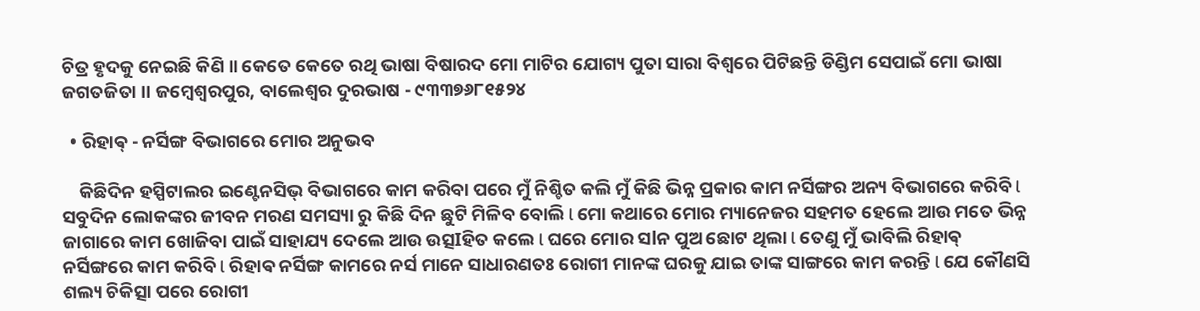ଚିତ୍ର ହୃଦକୁ ନେଇଛି କିଣି ॥ କେତେ କେତେ ରଥି ଭାଷା ବିଷାରଦ ମୋ ମାଟିର ଯୋଗ୍ୟ ପୁତା ସାରା ବିଶ୍ବରେ ପିଟିଛନ୍ତି ଡିଣ୍ଡିମ ସେପାଇଁ ମୋ ଭାଷା ଜଗତଜିତା ।। ଜମ୍ବେଶ୍ଵରପୁର, ବାଲେଶ୍ଵର ଦୁରଭାଷ - ୯୩୩୭୬୮୧୫୨୪

  • ରିହାଵ୍ - ନର୍ସିଙ୍ଗ ବିଭାଗରେ ମୋର ଅନୁଭବ

    କିଛିଦିନ ହସ୍ପିଟାଲର ଇଣ୍ଟେନସିଭ୍ ବିଭାଗରେ କାମ କରିବା ପରେ ମୁଁ ନିଶ୍ଚିତ କଲି ମୁଁ କିଛି ଭିନ୍ନ ପ୍ରକାର କାମ ନର୍ସିଙ୍ଗର ଅନ୍ୟ ବିଭାଗରେ କରିବି l ସବୁଦିନ ଲୋକଙ୍କର ଜୀବନ ମରଣ ସମସ୍ୟା ରୁ କିଛି ଦିନ ଛୁଟି ମିଳିବ ବୋଲି l ମୋ କଥାରେ ମୋର ମ୍ୟାନେଜର ସହମତ ହେଲେ ଆଉ ମତେ ଭିନ୍ନ ଜାଗାରେ କାମ ଖୋଜିବା ପାଇଁ ସାହାଯ୍ୟ ଦେଲେ ଆଉ ଉତ୍ସIହିତ କଲେ l ଘରେ ମୋର ସlନ ପୁଅ ଛୋଟ ଥିଲା l ତେଣୁ ମୁଁ ଭାବିଲି ରିହାଵ୍ ନର୍ସିଙ୍ଗରେ କାମ କରିବି l ରିହାଵ ନର୍ସିଙ୍ଗ କାମରେ ନର୍ସ ମାନେ ସାଧାରଣତଃ ରୋଗୀ ମାନଙ୍କ ଘରକୁ ଯାଇ ତାଙ୍କ ସାଙ୍ଗରେ କାମ କରନ୍ତି l ଯେ କୌଣସି ଶଲ୍ୟ ଚିକିତ୍ସା ପରେ ରୋଗୀ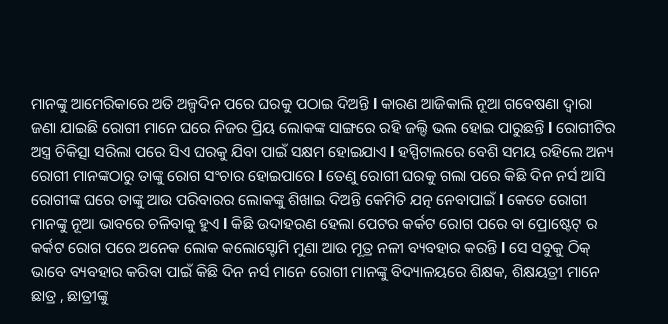ମାନଙ୍କୁ ଆମେରିକାରେ ଅତି ଅଳ୍ପଦିନ ପରେ ଘରକୁ ପଠାଇ ଦିଅନ୍ତି l କାରଣ ଆଜିକାଲି ନୂଆ ଗବେଷଣା ଦ୍ୱାରା ଜଣା ଯାଇଛି ରୋଗୀ ମାନେ ଘରେ ନିଜର ପ୍ରିୟ ଲୋକଙ୍କ ସାଙ୍ଗରେ ରହି ଜଲ୍ଦି ଭଲ ହୋଇ ପାରୁଛନ୍ତି l ରୋଗୀଟିର ଅସ୍ତ୍ର ଚିକିତ୍ସା ସରିଲା ପରେ ସିଏ ଘରକୁ ଯିବା ପାଇଁ ସକ୍ଷମ ହୋଇଯାଏ l ହସ୍ପିଟାଲରେ ବେଶି ସମୟ ରହିଲେ ଅନ୍ୟ ରୋଗୀ ମାନଙ୍କଠାରୁ ତାଙ୍କୁ ରୋଗ ସଂଚାର ହୋଇପାରେ l ତେଣୁ ରୋଗୀ ଘରକୁ ଗଲା ପରେ କିଛି ଦିନ ନର୍ସ ଆସି ରୋଗୀଙ୍କ ଘରେ ତାଙ୍କୁ ଆଉ ପରିବାରର ଲୋକଙ୍କୁ ଶିଖାଇ ଦିଅନ୍ତି କେମିତି ଯତ୍ନ ନେବାପାଇଁ l କେତେ ରୋଗୀ ମାନଙ୍କୁ ନୂଆ ଭାବରେ ଚଳିବାକୁ ହୁଏ l କିଛି ଉଦାହରଣ ହେଲା ପେଟର କର୍କଟ ରୋଗ ପରେ ବା ପ୍ରୋଷ୍ଟେଟ୍ ର କର୍କଟ ରୋଗ ପରେ ଅନେକ ଲୋକ କଲୋସ୍ଟୋମି ମୁଣା ଆଉ ମୂତ୍ର ନଳୀ ବ୍ୟବହାର କରନ୍ତି l ସେ ସବୁକୁ ଠିକ୍ ଭାବେ ବ୍ୟବହାର କରିବା ପାଇଁ କିଛି ଦିନ ନର୍ସ ମାନେ ରୋଗୀ ମାନଙ୍କୁ ବିଦ୍ୟାଳୟରେ ଶିକ୍ଷକ, ଶିକ୍ଷୟତ୍ରୀ ମାନେ ଛାତ୍ର , ଛାତ୍ରୀଙ୍କୁ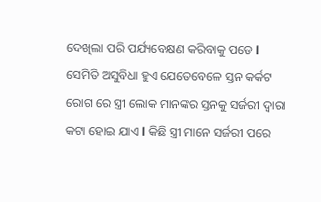ଦେଖିଲା ପରି ପର୍ଯ୍ୟବେକ୍ଷଣ କରିବାକୁ ପଡେ l ସେମିତି ଅସୁବିଧା ହୁଏ ଯେତେବେଳେ ସ୍ତନ କର୍କଟ ରୋଗ ରେ ସ୍ତ୍ରୀ ଲୋକ ମାନଙ୍କର ସ୍ତନକୁ ସର୍ଜରୀ ଦ୍ୱାରା କଟା ହୋଇ ଯାଏ l କିଛି ସ୍ତ୍ରୀ ମାନେ ସର୍ଜରୀ ପରେ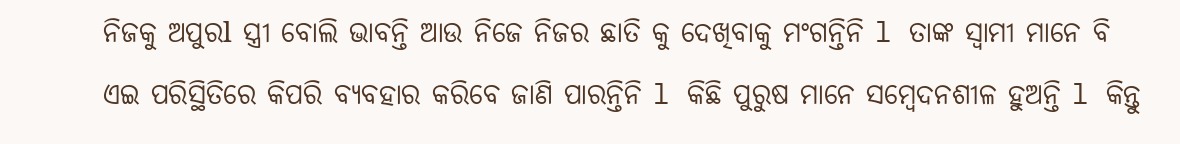ନିଜକୁ ଅପୁରl ସ୍ତ୍ରୀ ବୋଲି ଭାବନ୍ତି ଆଉ ନିଜେ ନିଜର ଛାତି କୁ ଦେଖିବାକୁ ମଂଗନ୍ତିନି l ତାଙ୍କ ସ୍ୱାମୀ ମାନେ ବି ଏଇ ପରିସ୍ଥିତିରେ କିପରି ବ୍ୟବହାର କରିବେ ଜାଣି ପାରନ୍ତିନି l କିଛି ପୁରୁଷ ମାନେ ସମ୍ବେଦନଶୀଳ ହୁଅନ୍ତି l କିନ୍ତୁ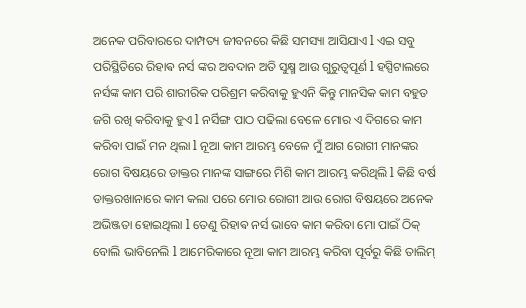ଅନେକ ପରିବାରରେ ଦାମ୍ପତ୍ୟ ଜୀବନରେ କିଛି ସମସ୍ୟା ଆସିଯାଏ l ଏଇ ସବୁ ପରିସ୍ଥିତିରେ ରିହାଵ ନର୍ସ ଙ୍କର ଅବଦାନ ଅତି ସୁକ୍ଷ୍ମ ଆଉ ଗୁରୁତ୍ୱପୂର୍ଣ l ହସ୍ପିଟାଲରେ ନର୍ସଙ୍କ କାମ ପରି ଶାରୀରିକ ପରିଶ୍ରମ କରିବାକୁ ହୁଏନି କିନ୍ତୁ ମାନସିକ କାମ ବହୁତ ଜଗି ରଖି କରିବାକୁ ହୁଏ l ନର୍ସିଙ୍ଗ ପାଠ ପଢିଲା ବେଳେ ମୋର ଏ ଦିଗରେ କାମ କରିବା ପାଇଁ ମନ ଥିଲା l ନୂଆ କାମ ଆରମ୍ଭ ବେଳେ ମୁଁ ଆଗ ରୋଗୀ ମାନଙ୍କର ରୋଗ ବିଷୟରେ ଡାକ୍ତର ମାନଙ୍କ ସାଙ୍ଗରେ ମିଶି କାମ ଆରମ୍ଭ କରିଥିଲି l କିଛି ବର୍ଷ ଡାକ୍ତରଖାନାରେ କାମ କଲା ପରେ ମୋର ରୋଗୀ ଆଉ ରୋଗ ବିଷୟରେ ଅନେକ ଅଭିଞ୍ଜତା ହୋଇଥିଲା l ତେଣୁ ରିହାଵ ନର୍ସ ଭାବେ କାମ କରିବା ମୋ ପାଇଁ ଠିକ୍ ବୋଲି ଭାବିନେଲି l ଆମେରିକାରେ ନୂଆ କାମ ଆରମ୍ଭ କରିବା ପୂର୍ବରୁ କିଛି ତାଲିମ୍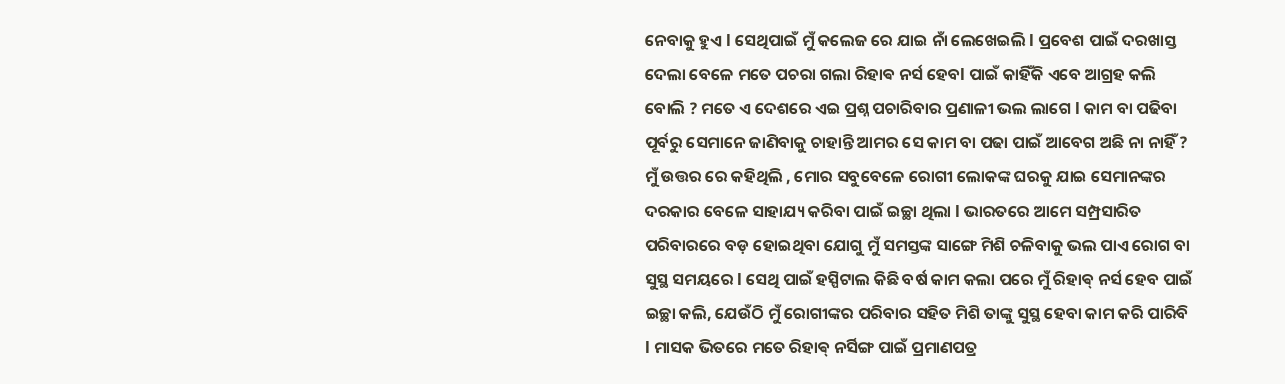ନେବାକୁ ହୁଏ l ସେଥିପାଇଁ ମୁଁ କଲେଜ ରେ ଯାଇ ନାଁ ଲେଖେଇଲି l ପ୍ରବେଶ ପାଇଁ ଦରଖାସ୍ତ ଦେଲା ବେଳେ ମତେ ପଚରା ଗଲା ରିହାଵ ନର୍ସ ହେବl ପାଇଁ କାହିଁକି ଏବେ ଆଗ୍ରହ କଲି ବୋଲି ? ମତେ ଏ ଦେଶରେ ଏଇ ପ୍ରଶ୍ନ ପଚାରିବାର ପ୍ରଣାଳୀ ଭଲ ଲାଗେ l କାମ ବା ପଢିବା ପୂର୍ବରୁ ସେମାନେ ଜାଣିବାକୁ ଚାହାନ୍ତି ଆମର ସେ କାମ ବା ପଢା ପାଇଁ ଆବେଗ ଅଛି ନା ନାହିଁ ? ମୁଁ ଉତ୍ତର ରେ କହିଥିଲି , ମୋର ସବୁବେଳେ ରୋଗୀ ଲୋକଙ୍କ ଘରକୁ ଯାଇ ସେମାନଙ୍କର ଦରକାର ବେଳେ ସାହାଯ୍ୟ କରିବା ପାଇଁ ଇଚ୍ଛା ଥିଲା l ଭାରତରେ ଆମେ ସମ୍ପ୍ରସାରିତ ପରିବାରରେ ବଡ଼ ହୋଇଥିବା ଯୋଗୁ ମୁଁ ସମସ୍ତଙ୍କ ସାଙ୍ଗେ ମିଶି ଚଳିବାକୁ ଭଲ ପାଏ ରୋଗ ବା ସୁସ୍ଥ ସମୟରେ l ସେଥି ପାଇଁ ହସ୍ପିଟାଲ କିଛି ବର୍ଷ କାମ କଲା ପରେ ମୁଁ ରିହାଵ୍ ନର୍ସ ହେବ ପାଇଁ ଇଚ୍ଛା କଲି, ଯେଉଁଠି ମୁଁ ରୋଗୀଙ୍କର ପରିବାର ସହିତ ମିଶି ତାଙ୍କୁ ସୁସ୍ଥ ହେବା କାମ କରି ପାରିବି l ମାସକ ଭିତରେ ମତେ ରିହାଵ୍ ନର୍ସିଙ୍ଗ ପାଇଁ ପ୍ରମାଣପତ୍ର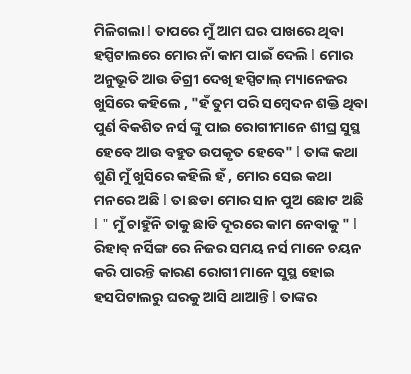ମିଳିଗଲା l ତାପରେ ମୁଁ ଆମ ଘର ପାଖରେ ଥିବା ହସ୍ପିଟାଲରେ ମୋର ନାଁ କାମ ପାଇଁ ଦେଲି l ମୋର ଅନୁଭୂତି ଆଉ ଡିଗ୍ରୀ ଦେଖି ହସ୍ପିଟାଲ୍ ମ୍ୟାନେଜର ଖୁସିରେ କହିଲେ , "ହଁ ତୁମ ପରି ସମ୍ବେଦନ ଶକ୍ତି ଥିବା ପୁର୍ଣ ବିକଶିତ ନର୍ସ ଙ୍କୁ ପାଇ ରୋଗୀମାନେ ଶୀଘ୍ର ସୁସ୍ଥ ହେବେ ଆଉ ବହୁତ ଉପକୃତ ହେବେ" l ତାଙ୍କ କଥା ଶୁଣି ମୁଁ ଖୁସିରେ କହିଲି ହଁ , ମୋର ସେଇ କଥା ମନରେ ଅଛି l ତା ଛଡା ମୋର ସାନ ପୁଅ ଛୋଟ ଅଛି l " ମୁଁ ଚାହୁଁନି ତାକୁ ଛାଡି ଦୂରରେ କାମ ନେବାକୁ " l ରିହାଵ୍ ନର୍ସିଙ୍ଗ ରେ ନିଜର ସମୟ ନର୍ସ ମାନେ ଚୟନ କରି ପାରନ୍ତି କାରଣ ରୋଗୀ ମାନେ ସୁସ୍ଥ ହୋଇ ହସପିଟାଲରୁ ଘରକୁ ଆସି ଥାଆନ୍ତି l ତାଙ୍କର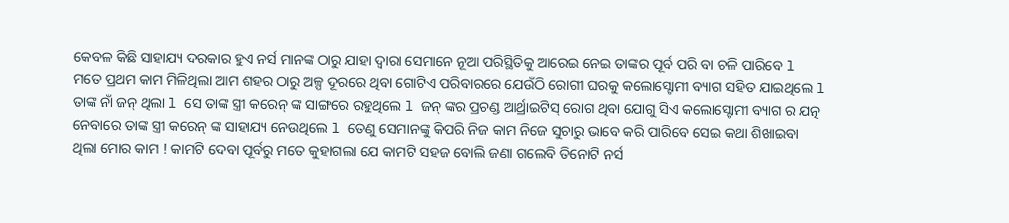କେବଳ କିଛି ସାହାଯ୍ୟ ଦରକାର ହୁଏ ନର୍ସ ମାନଙ୍କ ଠାରୁ ଯାହା ଦ୍ୱାରା ସେମାନେ ନୂଆ ପରିସ୍ଥିତିକୁ ଆରେଇ ନେଇ ତାଙ୍କର ପୂର୍ବ ପରି ବା ଚଳି ପାରିବେ l ମତେ ପ୍ରଥମ କାମ ମିଳିଥିଲା ଆମ ଶହର ଠାରୁ ଅଳ୍ପ ଦୂରରେ ଥିବା ଗୋଟିଏ ପରିବାରରେ ଯେଉଁଠି ରୋଗୀ ଘରକୁ କଲୋସ୍ଟୋମୀ ବ୍ୟାଗ ସହିତ ଯାଇଥିଲେ l ତାଙ୍କ ନାଁ ଜନ୍ ଥିଲା l ସେ ତାଙ୍କ ସ୍ତ୍ରୀ କରେନ୍ ଙ୍କ ସାଙ୍ଗରେ ରହୁଥିଲେ l ଜନ୍ ଙ୍କର ପ୍ରଚଣ୍ଡ ଆର୍ଥ୍ରାଇଟିସ୍ ରୋଗ ଥିବା ଯୋଗୁ ସିଏ କଲୋସ୍ଟୋମୀ ବ୍ୟାଗ ର ଯତ୍ନ ନେବାରେ ତାଙ୍କ ସ୍ତ୍ରୀ କରେନ୍ ଙ୍କ ସାହାଯ୍ୟ ନେଉଥିଲେ l ତେଣୁ ସେମାନଙ୍କୁ କିପରି ନିଜ କାମ ନିଜେ ସୁଚାରୁ ଭାବେ କରି ପାରିବେ ସେଇ କଥା ଶିଖାଇବା ଥିଲା ମୋର କାମ ! କାମଟି ଦେବା ପୂର୍ବରୁ ମତେ କୁହାଗଲା ଯେ କାମଟି ସହଜ ବୋଲି ଜଣା ଗଲେବି ତିନୋଟି ନର୍ସ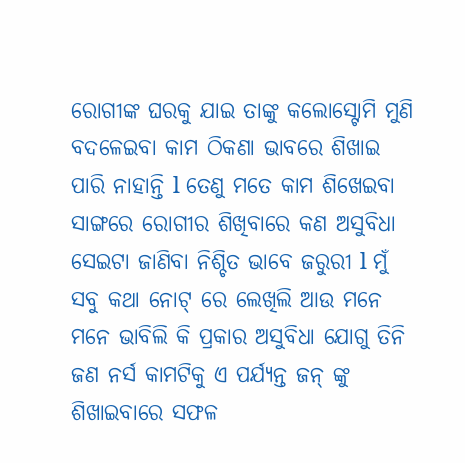ରୋଗୀଙ୍କ ଘରକୁ ଯାଇ ତାଙ୍କୁ କଲୋସ୍ଟୋମି ମୁଣି ବଦଳେଇବା କାମ ଠିକଣା ଭାବରେ ଶିଖାଇ ପାରି ନାହାନ୍ତି l ତେଣୁ ମତେ କାମ ଶିଖେଇବା ସାଙ୍ଗରେ ରୋଗୀର ଶିଖିବାରେ କଣ ଅସୁବିଧା ସେଇଟା ଜାଣିବା ନିଶ୍ଚିତ ଭାବେ ଜରୁରୀ l ମୁଁ ସବୁ କଥା ନୋଟ୍ ରେ ଲେଖିଲି ଆଉ ମନେ ମନେ ଭାବିଲି କି ପ୍ରକାର ଅସୁବିଧା ଯୋଗୁ ତିନି ଜଣ ନର୍ସ କାମଟିକୁ ଏ ପର୍ଯ୍ୟନ୍ତ ଜନ୍ ଙ୍କୁ ଶିଖାଇବାରେ ସଫଳ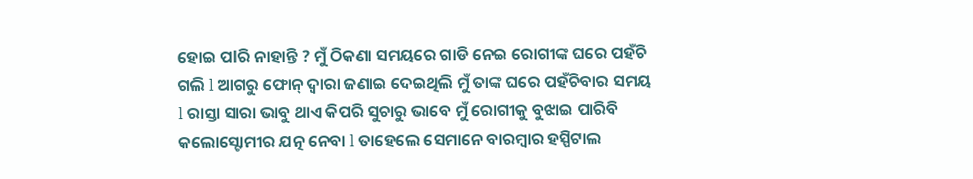ହୋଇ ପlରି ନାହାନ୍ତି ? ମୁଁ ଠିକଣା ସମୟରେ ଗାଡି ନେଇ ରୋଗୀଙ୍କ ଘରେ ପହଁଚି ଗଲି l ଆଗରୁ ଫୋନ୍ ଦ୍ୱାରା ଜଣାଇ ଦେଇଥିଲି ମୁଁ ତାଙ୍କ ଘରେ ପହଁଚିବାର ସମୟ l ରାସ୍ତା ସାରା ଭାବୁ ଥାଏ କିପରି ସୁଚାରୁ ଭାବେ ମୁଁ ରୋଗୀକୁ ବୁଝାଇ ପାରିବି କଲୋସ୍ଟୋମୀର ଯତ୍ନ ନେବା l ତାହେଲେ ସେମାନେ ବାରମ୍ବାର ହସ୍ପିଟାଲ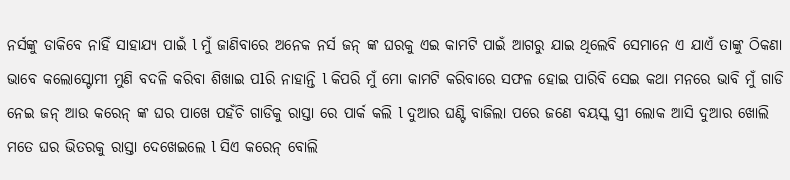ନର୍ସଙ୍କୁ ଡାକିବେ ନାହିଁ ସାହାଯ୍ୟ ପାଇଁ l ମୁଁ ଜାଣିବାରେ ଅନେକ ନର୍ସ ଜନ୍ ଙ୍କ ଘରକୁ ଏଇ କାମଟି ପାଇଁ ଆଗରୁ ଯାଇ ଥିଲେବି ସେମାନେ ଏ ଯାଏଁ ତାଙ୍କୁ ଠିକଣା ଭାବେ କଲୋସ୍ଟୋମୀ ମୁଣି ବଦଳି କରିବା ଶିଖାଇ ପlରି ନାହାନ୍ତି l କିପରି ମୁଁ ମୋ କାମଟି କରିବାରେ ସଫଳ ହୋଇ ପାରିବି ସେଇ କଥା ମନରେ ଭାବି ମୁଁ ଗାଡି ନେଇ ଜନ୍ ଆଉ କରେନ୍ ଙ୍କ ଘର ପାଖେ ପହଁଚି ଗାଡିକୁ ରାସ୍ତା ରେ ପାର୍କ କଲି l ଦୁଆର ଘଣ୍ଟି ବାଜିଲା ପରେ ଜଣେ ବୟସ୍କ ସ୍ତ୍ରୀ ଲୋକ ଆସି ଦୁଆର ଖୋଲି ମତେ ଘର ଭିତରକୁ ରାସ୍ତା ଦେଖେଇଲେ l ସିଏ କରେନ୍ ବୋଲି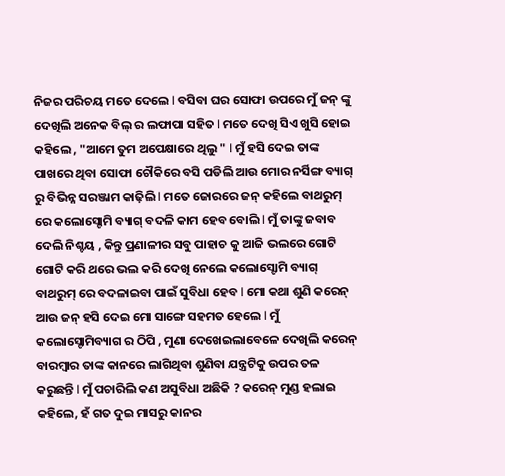ନିଜର ପରିଚୟ ମତେ ଦେଲେ l ବସିବା ଘର ସୋଫା ଉପରେ ମୁଁ ଜନ୍ ଙ୍କୁ ଦେଖିଲି ଅନେକ ବିଲ୍ ର ଲଫାପା ସହିତ l ମତେ ଦେଖି ସିଏ ଖୁସି ହୋଇ କହିଲେ , "ଆମେ ତୁମ ଅପେକ୍ଷାରେ ଥିଲୁ " l ମୁଁ ହସି ଦେଇ ତାଙ୍କ ପାଖରେ ଥିବା ସୋଫା ଚୌକିରେ ବସି ପଡିଲି ଆଉ ମୋର ନର୍ସିଙ୍ଗ ବ୍ୟାଗ୍ ରୁ ବିଭିନ୍ନ ସରଞ୍ଜାମ କାଢ଼ିଲି l ମତେ ଜୋରରେ ଜନ୍ କହିଲେ ବାଥରୁମ୍ ରେ କଲୋସ୍ଟୋମି ବ୍ୟାଗ୍ ବଦଳି କାମ ହେବ ବୋଲି l ମୁଁ ତାଙ୍କୁ ଜବାବ ଦେଲି ନିଶ୍ଚୟ , କିନ୍ତୁ ପ୍ରଣାଳୀର ସବୁ ପାହାଚ କୁ ଆଜି ଭଲରେ ଗୋଟି ଗୋଟି କରି ଥରେ ଭଲ କରି ଦେଖି ନେଲେ କଲୋସ୍ଟୋମି ବ୍ୟାଗ୍ ବାଥରୁମ୍ ରେ ବଦଳାଇବା ପାଇଁ ସୁବିଧା ହେବ l ମୋ କଥା ଶୁଣି କରେନ୍ ଆଉ ଜନ୍ ହସି ଦେଇ ମୋ ସାଙ୍ଗେ ସହମତ ହେଲେ l ମୁଁ କଲୋସ୍ଟୋମିବ୍ୟାଗ ର ଠିପି , ମୁଣା ଦେଖେଇଲାବେଳେ ଦେଖିଲି କରେନ୍ ବାରମ୍ବାର ତାଙ୍କ କାନରେ ଲାଗିଥିବା ଶୁଣିବା ଯନ୍ତ୍ରଟିକୁ ଉପର ତଳ କରୁଛନ୍ତି l ମୁଁ ପଚାରିଲି କଣ ଅସୁବିଧା ଅଛିକି ? କରେନ୍ ମୁଣ୍ଡ ହଲାଇ କହିଲେ, ହଁ ଗତ ଦୁଇ ମାସରୁ କାନର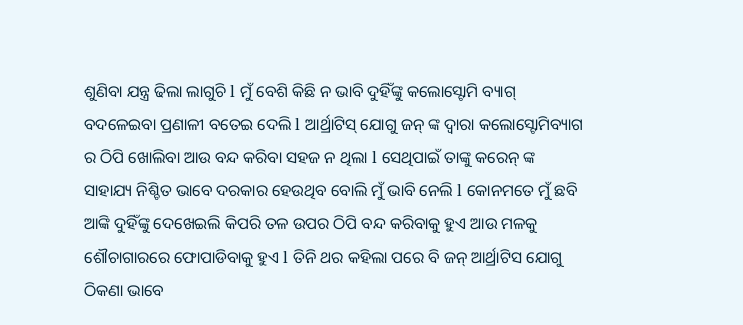ଶୁଣିବା ଯନ୍ତ୍ର ଢିଲା ଲାଗୁଚି l ମୁଁ ବେଶି କିଛି ନ ଭାବି ଦୁହିଁଙ୍କୁ କଲୋସ୍ଟୋମି ବ୍ୟାଗ୍ ବଦଳେଇବା ପ୍ରଣାଳୀ ବତେଇ ଦେଲି l ଆର୍ଥ୍ରାଟିସ୍ ଯୋଗୁ ଜନ୍ ଙ୍କ ଦ୍ୱାରା କଲୋସ୍ଟୋମିବ୍ୟାଗ ର ଠିପି ଖୋଲିବା ଆଉ ବନ୍ଦ କରିବା ସହଜ ନ ଥିଲା l ସେଥିପାଇଁ ତାଙ୍କୁ କରେନ୍ ଙ୍କ ସାହାଯ୍ୟ ନିଶ୍ଚିତ ଭାବେ ଦରକାର ହେଉଥିବ ବୋଲି ମୁଁ ଭାବି ନେଲି l କୋନମତେ ମୁଁ ଛବି ଆଙ୍କି ଦୁହିଁଙ୍କୁ ଦେଖେଇଲି କିପରି ତଳ ଉପର ଠିପି ବନ୍ଦ କରିବାକୁ ହୁଏ ଆଉ ମଳକୁ ଶୌଚାଗାରରେ ଫୋପାଡିବାକୁ ହୁଏ l ତିନି ଥର କହିଲା ପରେ ବି ଜନ୍ ଆର୍ଥ୍ରାଟିସ ଯୋଗୁ ଠିକଣା ଭାବେ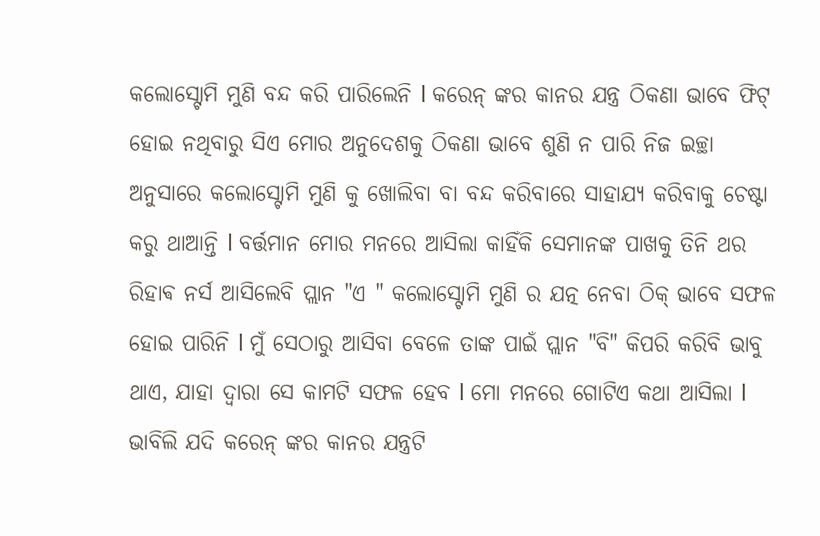କଲୋସ୍ଟୋମି ମୁଣି ବନ୍ଦ କରି ପାରିଲେନି l କରେନ୍ ଙ୍କର କାନର ଯନ୍ତ୍ର ଠିକଣା ଭାବେ ଫିଟ୍ ହୋଇ ନଥିବାରୁ ସିଏ ମୋର ଅନୁଦେଶକୁ ଠିକଣା ଭାବେ ଶୁଣି ନ ପାରି ନିଜ ଇଚ୍ଛା ଅନୁସାରେ କଲୋସ୍ଟୋମି ମୁଣି କୁ ଖୋଲିବା ବା ବନ୍ଦ କରିବାରେ ସାହାଯ୍ୟ କରିବାକୁ ଚେଷ୍ଟା କରୁ ଥାଆନ୍ତି l ବର୍ତ୍ତମାନ ମୋର ମନରେ ଆସିଲା କାହିଁକି ସେମାନଙ୍କ ପାଖକୁ ତିନି ଥର ରିହାଵ ନର୍ସ ଆସିଲେବି ପ୍ଲାନ "ଏ " କଲୋସ୍ଟୋମି ମୁଣି ର ଯତ୍ନ ନେବା ଠିକ୍ ଭାବେ ସଫଳ ହୋଇ ପାରିନି l ମୁଁ ସେଠାରୁ ଆସିବା ବେଳେ ତାଙ୍କ ପାଇଁ ପ୍ଲାନ "ବି" କିପରି କରିବି ଭାବୁ ଥାଏ, ଯାହା ଦ୍ୱାରା ସେ କାମଟି ସଫଳ ହେବ l ମୋ ମନରେ ଗୋଟିଏ କଥା ଆସିଲା l ଭାବିଲି ଯଦି କରେନ୍ ଙ୍କର କାନର ଯନ୍ତ୍ରଟି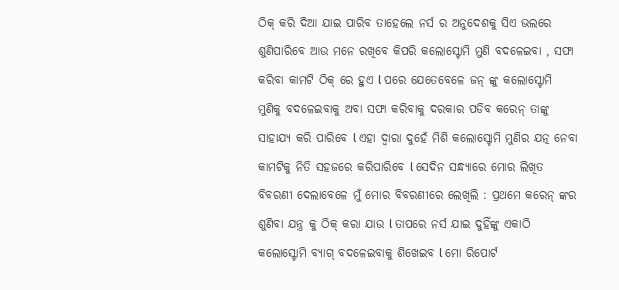ଠିକ୍ କରି ଦିଆ ଯାଇ ପାରିବ ତାହେଲେ ନର୍ସ ର ଅନୁଦେଶକୁ ସିଏ ଭଲରେ ଶୁଣିପାରିବେ ଆଉ ମନେ ରଖିବେ କିପରି କଲୋସ୍ଟୋମି ମୁଣି ବଦଳେଇବା , ସଫା କରିବା କାମଟି ଠିକ୍ ରେ ହୁଏ l ପରେ ଯେତେବେଳେ ଜନ୍ ଙ୍କୁ କଲୋସ୍ଟୋମି ମୁଣିକୁ ବଦଳେଇବାକୁ ଅବା ସଫା କରିବାକୁ ଦରକାର ପଡିବ କରେନ୍ ତାଙ୍କୁ ସାହାଯ୍ୟ କରି ପାରିବେ l ଏହା ଦ୍ୱାରା ଦୁହେଁ ମିଶି କଲୋସ୍ଟୋମି ମୁଣିର ଯତ୍ନ ନେବା କାମଟିକୁ ନିତି ସହଜରେ କରିପାରିବେ l ସେଦିନ ସନ୍ଧ୍ୟାରେ ମୋର ଲିଖିତ ବିବରଣୀ ଦେଲାବେଳେ ମୁଁ ମୋର ବିବରଣୀରେ ଲେଖିଲି : ପ୍ରଥମେ କରେନ୍ ଙ୍କର ଶୁଣିବା ଯନ୍ତ୍ର କୁ ଠିକ୍ କରା ଯାଉ l ତାପରେ ନର୍ସ ଯାଇ ଦୁହିଁଙ୍କୁ ଏକାଠି କଲୋସ୍ଟୋମି ବ୍ୟାଗ୍ ବଦଳେଇବାକୁ ଶିଖେଇବ l ମୋ ରିପୋର୍ଟ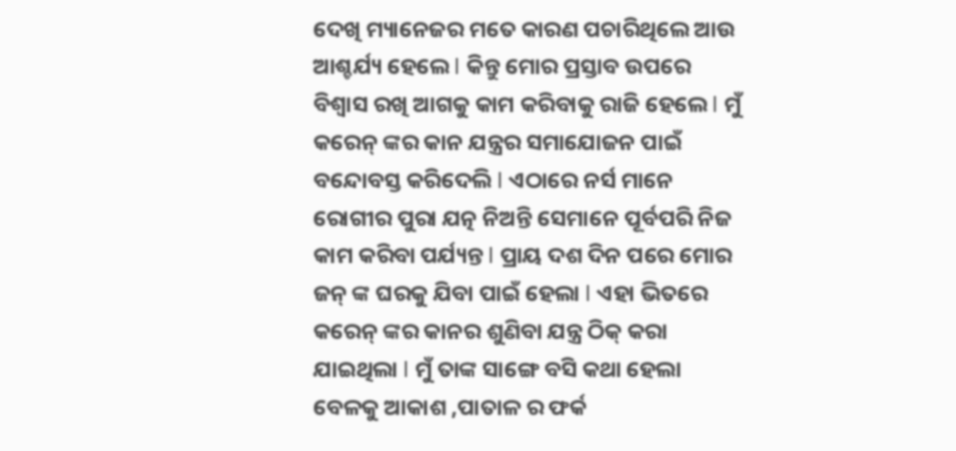ଦେଖି ମ୍ୟାନେଜର ମତେ କାରଣ ପଚାରିଥିଲେ ଆଉ ଆଶ୍ଚର୍ଯ୍ୟ ହେଲେ l କିନ୍ତୁ ମୋର ପ୍ରସ୍ତାବ ଉପରେ ବିଶ୍ୱାସ ରଖି ଆଗକୁ କାମ କରିବାକୁ ରାଜି ହେଲେ l ମୁଁ କରେନ୍ ଙ୍କର କାନ ଯନ୍ତ୍ରର ସମାଯୋଜନ ପାଇଁ ବନ୍ଦୋବସ୍ତ କରିଦେଲି l ଏଠାରେ ନର୍ସ ମାନେ ରୋଗୀର ପୁରା ଯତ୍ନ ନିଅନ୍ତି ସେମାନେ ପୂର୍ବପରି ନିଜ କାମ କରିବା ପର୍ଯ୍ୟନ୍ତ l ପ୍ରାୟ ଦଶ ଦିନ ପରେ ମୋର ଜନ୍ ଙ୍କ ଘରକୁ ଯିବା ପାଇଁ ହେଲା l ଏହା ଭିତରେ କରେନ୍ ଙ୍କର କାନର ଶୁଣିବା ଯନ୍ତ୍ର ଠିକ୍ କରା ଯାଇଥିଲା l ମୁଁ ତାଙ୍କ ସାଙ୍ଗେ ବସି କଥା ହେଲା ବେଳକୁ ଆକାଶ ,ପାତାଳ ର ଫର୍କ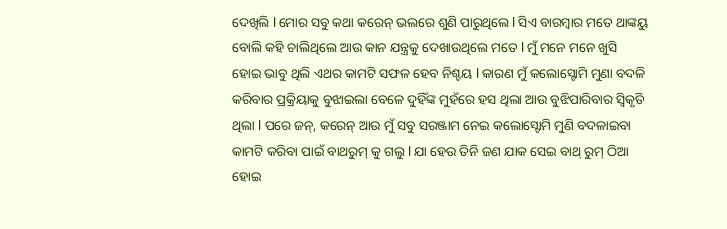ଦେଖିଲି l ମୋର ସବୁ କଥା କରେନ୍ ଭଲରେ ଶୁଣି ପାରୁଥିଲେ l ସିଏ ବାରମ୍ବାର ମତେ ଥାଙ୍କୟୁ ବୋଲି କହି ଚାଲିଥିଲେ ଆଉ କାନ ଯନ୍ତ୍ରକୁ ଦେଖାଉଥିଲେ ମତେ l ମୁଁ ମନେ ମନେ ଖୁସି ହୋଇ ଭାବୁ ଥିଲି ଏଥର କାମଟି ସଫଳ ହେବ ନିଶ୍ଚୟ l କାରଣ ମୁଁ କଲୋସ୍ଟୋମି ମୁଣା ବଦଳି କରିବାର ପ୍ରକ୍ରିୟାକୁ ବୁଝାଇଲା ବେଳେ ଦୁହିଁଙ୍କ ମୁହଁରେ ହସ ଥିଲା ଆଉ ବୁଝିପାରିବାର ସ୍ୱିକୃତି ଥିଲା l ପରେ ଜନ୍, କରେନ୍ ଆଉ ମୁଁ ସବୁ ସରଞ୍ଜାମ ନେଇ କଲୋସ୍ଟୋମି ମୁଣି ବଦଳାଇବା କାମଟି କରିବା ପାଇଁ ବାଥରୁମ୍ କୁ ଗଲୁ l ଯା ହେଉ ତିନି ଜଣ ଯାକ ସେଇ ବାଥ୍ ରୁମ୍ ଠିଆ ହୋଇ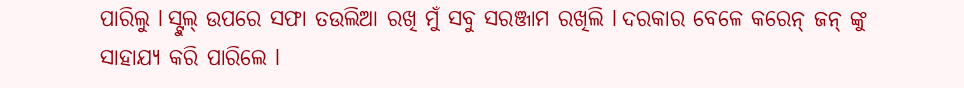ପାରିଲୁ l ସ୍ଟୁଲ୍ ଉପରେ ସଫା ତଉଲିଆ ରଖି ମୁଁ ସବୁ ସରଞ୍ଜାମ ରଖିଲି l ଦରକାର ବେଳେ କରେନ୍ ଜନ୍ ଙ୍କୁ ସାହାଯ୍ୟ କରି ପାରିଲେ l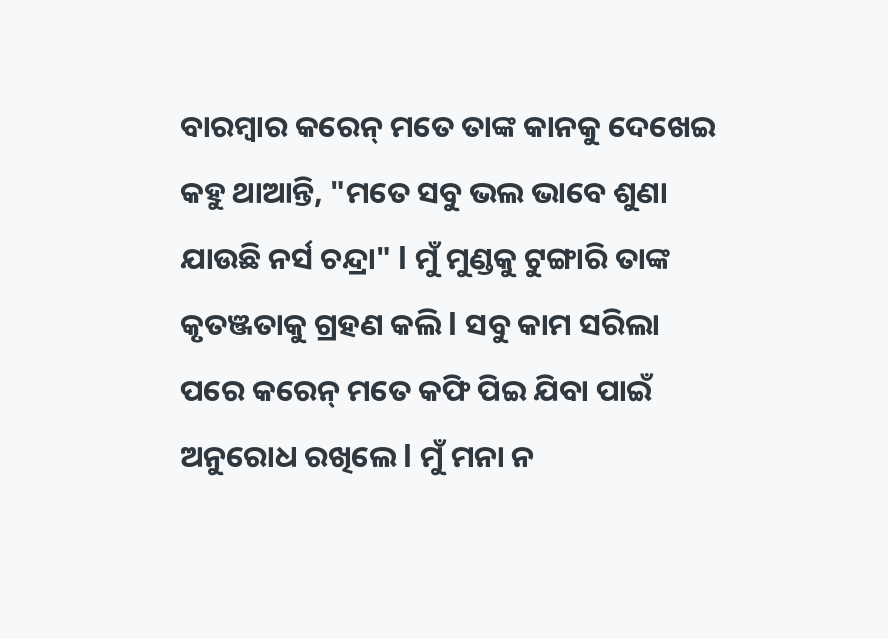ବାରମ୍ବାର କରେନ୍ ମତେ ତାଙ୍କ କାନକୁ ଦେଖେଇ କହୁ ଥାଆନ୍ତି, "ମତେ ସବୁ ଭଲ ଭାବେ ଶୁଣା ଯାଉଛି ନର୍ସ ଚନ୍ଦ୍ରା" l ମୁଁ ମୁଣ୍ଡକୁ ଟୁଙ୍ଗାରି ତାଙ୍କ କୃତଞ୍ଜତାକୁ ଗ୍ରହଣ କଲି l ସବୁ କାମ ସରିଲା ପରେ କରେନ୍ ମତେ କଫି ପିଇ ଯିବା ପାଇଁ ଅନୁରୋଧ ରଖିଲେ l ମୁଁ ମନା ନ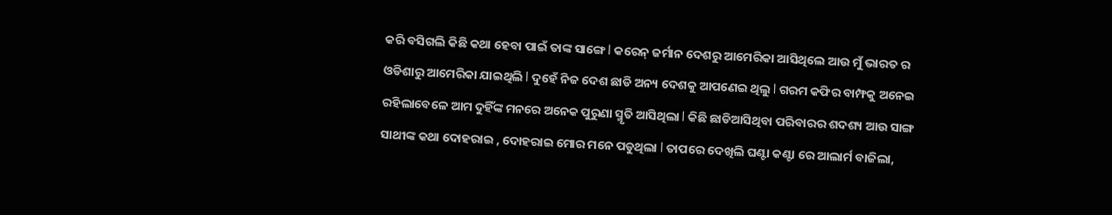କରି ବସିଗଲି କିଛି କଥା ହେବା ପାଇଁ ତାଙ୍କ ସାଙ୍ଗେ l କରେନ୍ ଜର୍ମାନ ଦେଶରୁ ଆମେରିକା ଆସିଥିଲେ ଆଉ ମୁଁ ଭାରତ ର ଓଡିଶାରୁ ଆମେରିକା ଯାଇଥିଲି l ଦୁହେଁ ନିଜ ଦେଶ ଛାଡି ଅନ୍ୟ ଦେଶକୁ ଆପଣେଇ ଥିଲୁ l ଗରମ କଫିର ବାମ୍ଫକୁ ଅନେଇ ରହିଲାବେଳେ ଆମ ଦୁହିଁଙ୍କ ମନରେ ଅନେକ ପୁରୁଣା ସ୍ମୃତି ଆସିଥିଲା l କିଛି ଛାଡିଆସିଥିବା ପରିବାରର ଶଦଶ୍ୟ ଆଉ ସାଙ୍ଗ ସାଥୀଙ୍କ କଥା ଦୋହରାଇ , ଦୋହରାଇ ମୋର ମନେ ପଡୁଥିଲା l ତାପରେ ଦେଖିଲି ଘଣ୍ଟା କଣ୍ଟା ରେ ଆଲାର୍ମ ବାଜିଲା,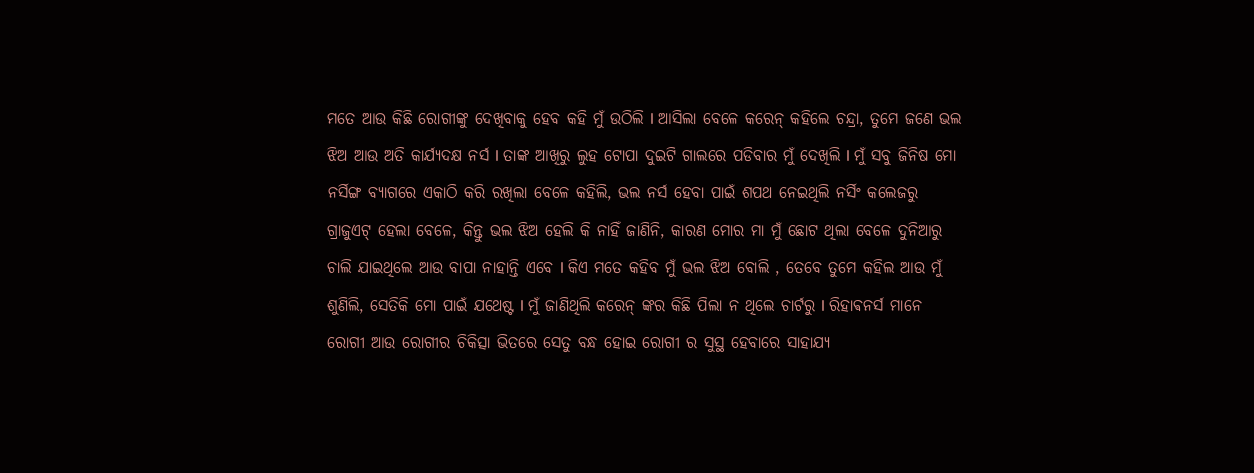ମତେ ଆଉ କିଛି ରୋଗୀଙ୍କୁ ଦେଖିବାକୁ ହେବ କହି ମୁଁ ଉଠିଲି l ଆସିଲା ବେଳେ କରେନ୍ କହିଲେ ଚନ୍ଦ୍ରା, ତୁମେ ଜଣେ ଭଲ ଝିଅ ଆଉ ଅତି କାର୍ଯ୍ୟଦକ୍ଷ ନର୍ସ l ତାଙ୍କ ଆଖିରୁ ଲୁହ ଟୋପା ଦୁଇଟି ଗାଲରେ ପଡିବାର ମୁଁ ଦେଖିଲି l ମୁଁ ସବୁ ଜିନିଷ ମୋ ନର୍ସିଙ୍ଗ ବ୍ୟାଗରେ ଏକାଠି କରି ରଖିଲା ବେଳେ କହିଲି, ଭଲ ନର୍ସ ହେବା ପାଇଁ ଶପଥ ନେଇଥିଲି ନର୍ସିଂ କଲେଜରୁ ଗ୍ରାଜୁଏଟ୍ ହେଲା ବେଳେ, କିନ୍ତୁ ଭଲ ଝିଅ ହେଲି କି ନାହିଁ ଜାଣିନି, କାରଣ ମୋର ମା ମୁଁ ଛୋଟ ଥିଲା ବେଳେ ଦୁନିଆରୁ ଚାଲି ଯାଇଥିଲେ ଆଉ ବାପା ନାହାନ୍ତି ଏବେ l କିଏ ମତେ କହିବ ମୁଁ ଭଲ ଝିଅ ବୋଲି , ତେବେ ତୁମେ କହିଲ ଆଉ ମୁଁ ଶୁଣିଲି, ସେତିକି ମୋ ପାଇଁ ଯଥେଷ୍ଟ l ମୁଁ ଜାଣିଥିଲି କରେନ୍ ଙ୍କର କିଛି ପିଲା ନ ଥିଲେ ଚାର୍ଟରୁ l ରିହାଵନର୍ସ ମାନେ ରୋଗୀ ଆଉ ରୋଗୀର ଚିକିତ୍ସା ଭିତରେ ସେତୁ ବନ୍ଧ ହୋଇ ରୋଗୀ ର ସୁସ୍ଥ ହେବାରେ ସାହାଯ୍ୟ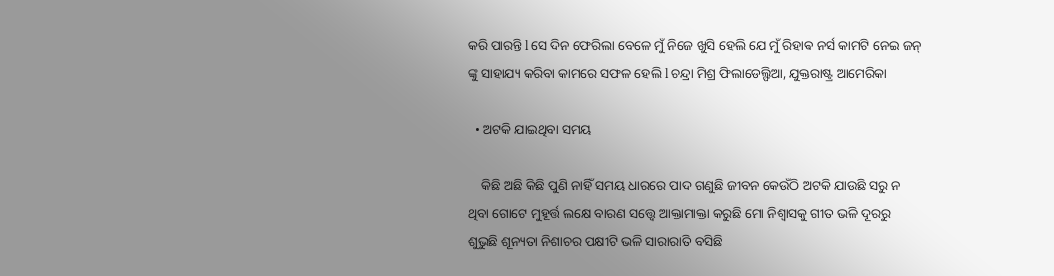କରି ପାରନ୍ତି l ସେ ଦିନ ଫେରିଲା ବେଳେ ମୁଁ ନିଜେ ଖୁସି ହେଲି ଯେ ମୁଁ ରିହାଵ ନର୍ସ କାମଟି ନେଇ ଜନ୍ ଙ୍କୁ ସାହାଯ୍ୟ କରିବା କାମରେ ସଫଳ ହେଲି l ଚନ୍ଦ୍ରା ମିଶ୍ର ଫିଲାଡେଲ୍ଫିଆ, ଯୁକ୍ତରାଷ୍ଟ୍ର ଆମେରିକା

  • ଅଟକି ଯାଇଥିବା ସମୟ

    କିଛି ଅଛି କିଛି ପୁଣି ନାହିଁ ସମୟ ଧାରରେ ପାଦ ଗଣୁଛି ଜୀବନ କେଉଁଠି ଅଟକି ଯାଉଛି ସରୁ ନ ଥିବା ଗୋଟେ ମୁହୂର୍ତ୍ତ ଲକ୍ଷେ ବାରଣ ସତ୍ତ୍ୱେ ଆକ୍ତାମାକ୍ତା କରୁଛି ମୋ ନିଶ୍ୱାସକୁ ଗୀତ ଭଳି ଦୂରରୁ ଶୁଭୁଛି ଶୂନ୍ୟତା ନିଶାଚର ପକ୍ଷୀଟି ଭଳି ସାରାରାତି ବସିଛି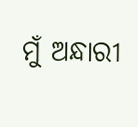ମୁଁ ଅନ୍ଧାରୀ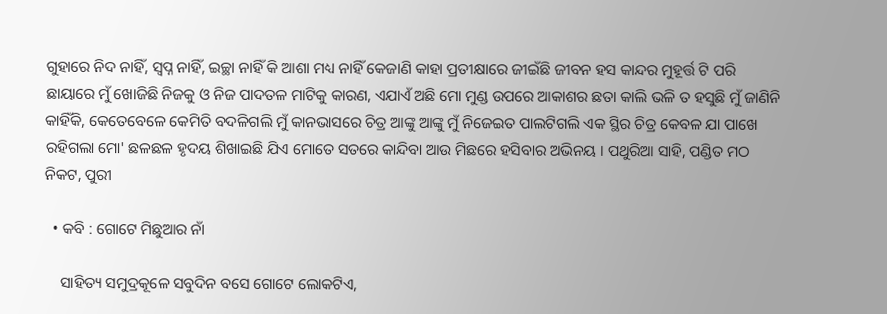ଗୁହାରେ ନିଦ ନାହିଁ, ସ୍ୱପ୍ନ ନାହିଁ, ଇଚ୍ଛା ନାହିଁ କି ଆଶା ମଧ୍ୟ ନାହିଁ କେଜାଣି କାହା ପ୍ରତୀକ୍ଷାରେ ଜୀଇଁଛି ଜୀବନ ହସ କାନ୍ଦର ମୁହୂର୍ତ୍ତ ଟି ପରି ଛାୟାରେ ମୁଁ ଖୋଜିଛି ନିଜକୁ ଓ ନିଜ ପାଦତଳ ମାଟିକୁ କାରଣ, ଏଯାଏଁ ଅଛି ମୋ ମୁଣ୍ଡ ଉପରେ ଆକାଶର ଛତା କାଲି ଭଳି ତ ହସୁଛି ମୁଁ ଜାଣିନି କାହିଁକି, କେତେବେଳେ କେମିତି ବଦଳିଗଲି ମୁଁ କାନଭାସରେ ଚିତ୍ର ଆଙ୍କୁ ଆଙ୍କୁ ମୁଁ ନିଜେଇତ ପାଲଟିଗଲି ଏକ ସ୍ଥିର ଚିତ୍ର କେବଳ ଯା ପାଖେ ରହିଗଲା ମୋ' ଛଳଛଳ ହୃଦୟ ଶିଖାଇଛି ଯିଏ ମୋତେ ସତରେ କାନ୍ଦିବା ଆଉ ମିଛରେ ହସିବାର ଅଭିନୟ । ପଥୁରିଆ ସାହି, ପଣ୍ଡିତ ମଠ ନିକଟ, ପୁରୀ

  • କବି : ଗୋଟେ ମିଛୁଆର ନାଁ

    ସାହିତ୍ୟ ସମୁଦ୍ରକୂଳେ ସବୁଦିନ ବସେ ଗୋଟେ ଲୋକଟିଏ,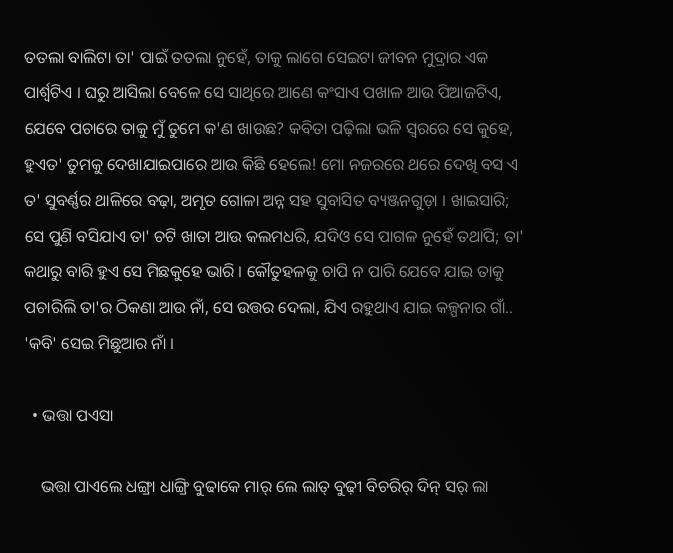ତତଲା ବାଲିଟା ତା' ପାଇଁ ତତଲା ନୁହେଁ, ତାକୁ ଲାଗେ ସେଇଟା ଜୀବନ ମୁଦ୍ରାର ଏକ ପାର୍ଶ୍ୱଟିଏ । ଘରୁ ଆସିଲା ବେଳେ ସେ ସାଥିରେ ଆଣେ କଂସାଏ ପଖାଳ ଆଉ ପିଆଜଟିଏ, ଯେବେ ପଚାରେ ତାକୁ ମୁଁ ତୁମେ କ'ଣ ଖାଉଛ? କବିତା ପଢ଼ିଲା ଭଳି ସ୍ୱରରେ ସେ କୁହେ, ହୁଏତ' ତୁମକୁ ଦେଖାଯାଇପାରେ ଆଉ କିଛି ହେଲେ! ମୋ ନଜରରେ ଥରେ ଦେଖି ବସ ଏ ତ' ସୁବର୍ଣ୍ଣର ଥାଳିରେ ବଢ଼ା, ଅମୃତ ଗୋଳା ଅନ୍ନ ସହ ସୁବାସିତ ବ୍ୟଞ୍ଜନଗୁଡ଼ା । ଖାଇସାରି; ସେ ପୁଣି ବସିଯାଏ ତା' ଚଟି ଖାତା ଆଉ କଲମଧରି, ଯଦିଓ ସେ ପାଗଳ ନୁହେଁ ତଥାପି; ତା' କଥାରୁ ବାରି ହୁଏ ସେ ମିଛକୁହେ ଭାରି । କୌତୁହଳକୁ ଚାପି ନ ପାରି ଯେବେ ଯାଇ ତାକୁ ପଚାରିଲି ତା'ର ଠିକଣା ଆଉ ନାଁ, ସେ ଉତ୍ତର ଦେଲା, ଯିଏ ରହୁଥାଏ ଯାଇ କଳ୍ପନାର ଗାଁ.. 'କବି' ସେଇ ମିଛୁଆର ନାଁ ।

  • ଭତ୍ତା ପଏସା

    ଭତ୍ତା ପାଏଲେ ଧଙ୍ଗ୍ରା ଧାଙ୍ଗ୍ରି ବୁଢାକେ ମାର୍ ଲେ ଲାତ୍ ବୁଢ଼ୀ ବିଚରିର୍ ଦିନ୍ ସର୍ ଲା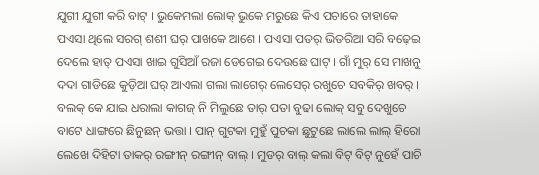ଯୁଗୀ ଯୁଗୀ କରି ବାଟ୍ । ଭୁକେମଲା ଲୋକ୍ ଭୁକେ ମରୁଛେ କିଏ ପଚାରେ ତାହାକେ ପଏସା ଥିଲେ ସରଗ୍ ଶଶୀ ଘର୍ ପାଖକେ ଆଶେ । ପଏସା ପତର୍ ଭିତରିଆ ସରି ବଢ଼େଇ ଦେଲେ ହାତ୍ ପଏସା ଖାଇ ଗୁସିଆଁ ରଜା ଡେଗେଇ ଦେଉଛେ ଘାଟ୍ । ଗାଁ ମୁର୍ ସେ ମାଖନୁ ଦଦା ଗାଡିଛେ କୁଡ଼ିଆ ଘର୍ ଆଏଲା ଗଲା ଲାଗେର୍ ଲେସେର୍ ରଖୁଚେ ସବକିର୍ ଖବର୍ । ବଲକ୍ କେ ଯାଇ ଧରାଲା କାଗଜ୍ ନି ମିଲୁଛେ ତାର୍ ପତା ବୁଢା ଲୋକ୍ ସବୁ ଦେଖୁଚେ ବାଟେ ଧାଙ୍ଗରେ ଛିନୁଛନ୍ ଭତ୍ତା । ପାନ୍ ଗୁଟକା ମୁହୁଁ ପୁଚକା ଛୁଟୁଛେ ଲାଲେ ଲାଲ୍ ହିରୋ ଲେଖେ ଦିହିଟା ତାକର୍ ରଙ୍ଗୀନ୍ ରଙ୍ଗୀନ୍ ବାଲ୍ । ମୁଡର୍ ବାଲ୍ କଲା ବିଟ୍ ବିଟ୍ ନୁହେଁ ପାଚି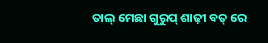ତାଲ୍ ମେଛା ଗୁରୁପ୍ ଶାଢ଼ୀ ବତ୍ ରେ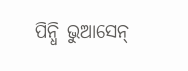ପିନ୍ଧି ଭୁଆସେନ୍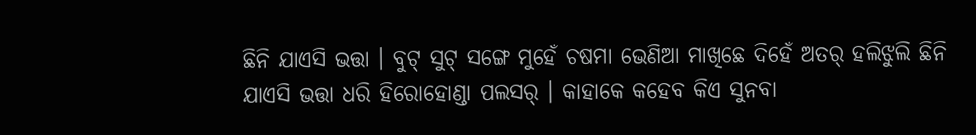ଛିନି ଯାଏସି ଭତ୍ତା । ବୁଟ୍ ସୁଟ୍ ସଙ୍ଗେ ମୁହେଁ ଚଷମା ଭେଣିଆ ମାଖିଛେ ଦିହେଁ ଅତର୍ ହଲିଝୁଲି ଛିନି ଯାଏସି ଭତ୍ତା ଧରି ହିରୋହୋଣ୍ଡା ପଲସର୍ । କାହାକେ କହେବ କିଏ ସୁନବା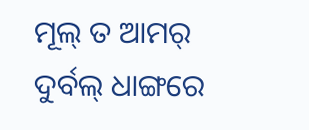ମୂଲ୍ ତ ଆମର୍ ଦୁର୍ବଲ୍ ଧାଙ୍ଗରେ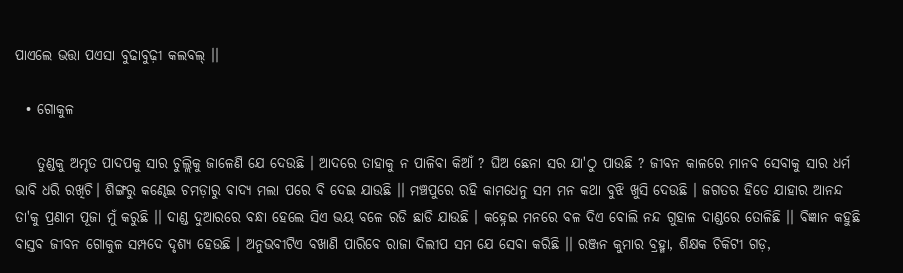ପାଏଲେ ଭତ୍ତା ପଏସା ବୁଢାବୁଢ଼ୀ କଲବଲ୍ ।।

  • ଗୋକୁଳ

    ତୁଣ୍ଡକୁ ଅମୃତ ପାଦପକୁ ସାର ଚୁଲ୍ଲିକୁ ଜାଳେଣି ଯେ ଦେଉଛି । ଆଦରେ ତାହାକୁ ନ ପାଳିବା କିଆଁ ? ଘିଅ ଛେନା ସର ଯା'ଠୁ ପାଉଛି ? ଜୀବନ କାଳରେ ମାନବ ସେବାକୁ ସାର ଧର୍ମ ଭାବି ଧରି ରଖିଚି। ଶିଙ୍ଗରୁ କଣ୍ଢେଇ ଚମଡ଼ାରୁ ବାଦ୍ୟ ମଲା ପରେ ବି ଦେଇ ଯାଉଛି ।। ମଞ୍ଚପୁରେ ରହି କାମଧେନୁ ସମ ମନ କଥା ବୁଝି ଖୁସି ଦେଉଛି । ଜଗତର ହିତେ ଯାହାର ଆନନ୍ଦ ତା'କୁ ପ୍ରଣାମ ପୂଜା ମୁଁ କରୁଛି ।। ଦାଣ୍ଡ ଦୁଆରରେ ବନ୍ଧା ହେଲେ ସିଏ ଭୟ ବଳେ ରଡି ଛାଡି ଯାଉଛି । କହ୍ନେଇ ମନରେ ବଳ ଦିଏ ବୋଲି ନନ୍ଦ ଗୁହାଳ ଦାଣ୍ଡରେ ତୋଳିଛି ।। ବିଜ୍ଞାନ କହୁଛି ବାସ୍ତବ ଜୀବନ ଗୋକୁଳ ସମ୍ପଦେ ଦୃଶ୍ୟ ହେଉଛି । ଅନୁଭବୀଟିଏ ବଖାଣି ପାରିବେ ରାଜା ଦିଲୀପ ସମ ଯେ ସେବା କରିଛି ।। ରଞ୍ଜନ କୁମାର ବ୍ରହ୍ମା, ଶିକ୍ଷକ ଚିକିଟୀ ଗଡ଼,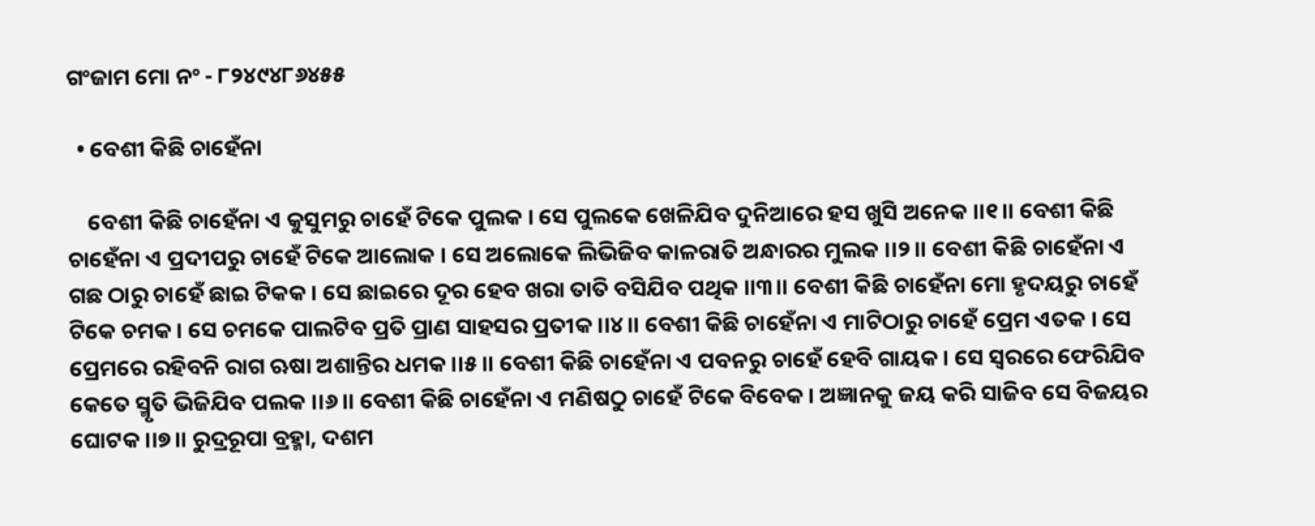ଗଂଜାମ ମୋ ନଂ - ୮୨୪୯୪୮୬୪୫୫

  • ବେଶୀ କିଛି ଚାହେଁନା

    ବେଶୀ କିଛି ଚାହେଁନା ଏ କୁସୁମରୁ ଚାହେଁ ଟିକେ ପୁଲକ । ସେ ପୁଲକେ ଖେଳିଯିବ ଦୁନିଆରେ ହସ ଖୁସି ଅନେକ ।।୧।। ବେଶୀ କିଛି ଚାହେଁନା ଏ ପ୍ରଦୀପରୁ ଚାହେଁ ଟିକେ ଆଲୋକ । ସେ ଅଲୋକେ ଲିଭିଜିବ କାଳରାତି ଅନ୍ଧାରର ମୁଲକ ।।୨।। ବେଶୀ କିଛି ଚାହେଁନା ଏ ଗଛ ଠାରୁ ଚାହେଁ ଛାଇ ଟିକକ । ସେ ଛାଇରେ ଦୂର ହେବ ଖରା ତାତି ବସିଯିବ ପଥିକ ।।୩।। ବେଶୀ କିଛି ଚାହେଁନା ମୋ ହୃଦୟରୁ ଚାହେଁ ଟିକେ ଚମକ । ସେ ଚମକେ ପାଲଟିବ ପ୍ରତି ପ୍ରାଣ ସାହସର ପ୍ରତୀକ ।।୪।। ବେଶୀ କିଛି ଚାହେଁନା ଏ ମାଟିଠାରୁ ଚାହେଁ ପ୍ରେମ ଏତକ । ସେ ପ୍ରେମରେ ରହିବନି ରାଗ ଋଷା ଅଶାନ୍ତିର ଧମକ ।।୫।। ବେଶୀ କିଛି ଚାହେଁନା ଏ ପବନରୁ ଚାହେଁ ହେବି ଗାୟକ । ସେ ସ୍ୱରରେ ଫେରିଯିବ କେତେ ସ୍ମୃତି ଭିଜିଯିବ ପଲକ ।।୬।। ବେଶୀ କିଛି ଚାହେଁନା ଏ ମଣିଷଠୁ ଚାହେଁ ଟିକେ ବିବେକ । ଅଜ୍ଞାନକୁ ଜୟ କରି ସାଜିବ ସେ ବିଜୟର ଘୋଟକ ।।୭।। ରୁଦ୍ରରୂପା ବ୍ରହ୍ମା, ଦଶମ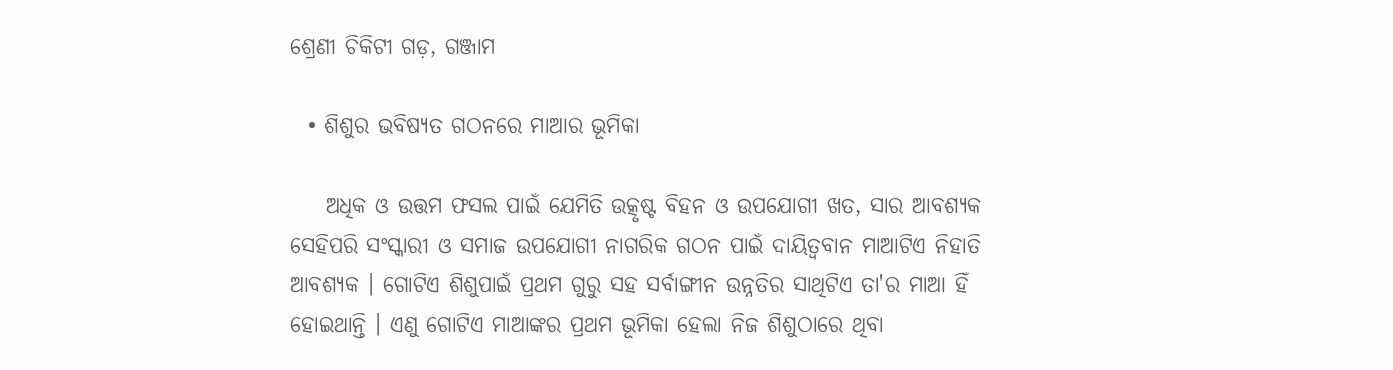ଶ୍ରେଣୀ ଚିକିଟୀ ଗଡ଼, ଗଞ୍ଜାମ

  • ଶିଶୁର ଭବିଷ୍ୟତ ଗଠନରେ ମାଆର ଭୂମିକା

    ଅଧିକ ଓ ଉତ୍ତମ ଫସଲ ପାଇଁ ଯେମିତି ଉତ୍କୃଷ୍ଟ ବିହନ ଓ ଉପଯୋଗୀ ଖତ, ସାର ଆବଶ୍ୟକ ସେହିପରି ସଂସ୍କାରୀ ଓ ସମାଜ ଉପଯୋଗୀ ନାଗରିକ ଗଠନ ପାଇଁ ଦାୟିତ୍ୱବାନ ମାଆଟିଏ ନିହାତି ଆବଶ୍ୟକ । ଗୋଟିଏ ଶିଶୁପାଇଁ ପ୍ରଥମ ଗୁରୁ ସହ ସର୍ବାଙ୍ଗୀନ ଉନ୍ନତିର ସାଥିଟିଏ ତା'ର ମାଆ ହିଁ ହୋଇଥାନ୍ତି । ଏଣୁ ଗୋଟିଏ ମାଆଙ୍କର ପ୍ରଥମ ଭୂମିକା ହେଲା ନିଜ ଶିଶୁଠାରେ ଥିବା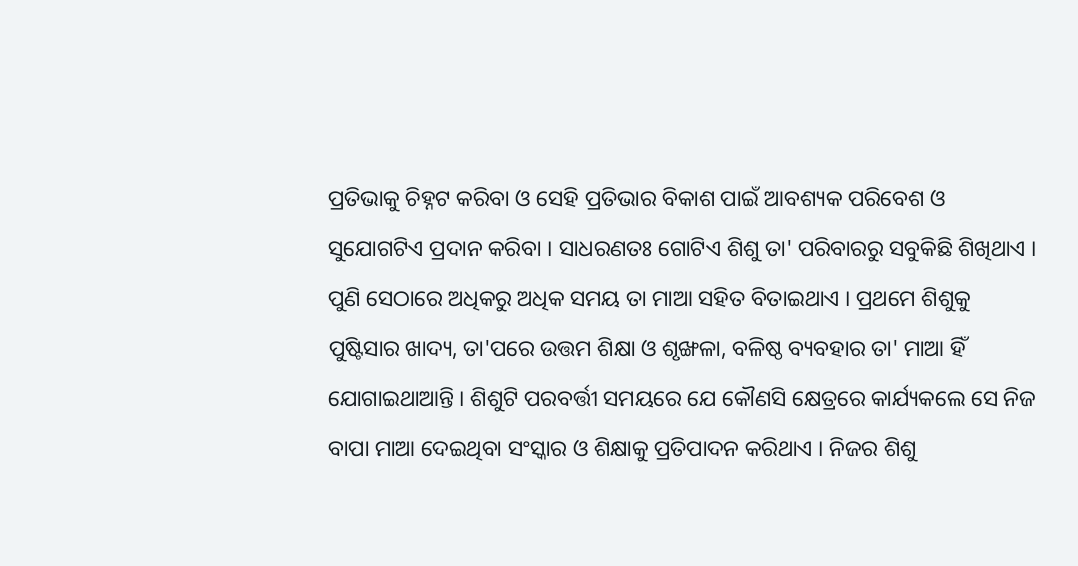ପ୍ରତିଭାକୁ ଚିହ୍ନଟ କରିବା ଓ ସେହି ପ୍ରତିଭାର ବିକାଶ ପାଇଁ ଆବଶ୍ୟକ ପରିବେଶ ଓ ସୁଯୋଗଟିଏ ପ୍ରଦାନ କରିବା । ସାଧରଣତଃ ଗୋଟିଏ ଶିଶୁ ତା' ପରିବାରରୁ ସବୁକିଛି ଶିଖିଥାଏ । ପୁଣି ସେଠାରେ ଅଧିକରୁ ଅଧିକ ସମୟ ତା ମାଆ ସହିତ ବିତାଇଥାଏ । ପ୍ରଥମେ ଶିଶୁକୁ ପୁଷ୍ଟିସାର ଖାଦ୍ୟ, ତା'ପରେ ଉତ୍ତମ ଶିକ୍ଷା ଓ ଶୃଙ୍ଖଳା, ବଳିଷ୍ଠ ବ୍ୟବହାର ତା' ମାଆ ହିଁ ଯୋଗାଇଥାଆନ୍ତି । ଶିଶୁଟି ପରବର୍ତ୍ତୀ ସମୟରେ ଯେ କୌଣସି କ୍ଷେତ୍ରରେ କାର୍ଯ୍ୟକଲେ ସେ ନିଜ ବାପା ମାଆ ଦେଇଥିବା ସଂସ୍କାର ଓ ଶିକ୍ଷାକୁ ପ୍ରତିପାଦନ କରିଥାଏ । ନିଜର ଶିଶୁ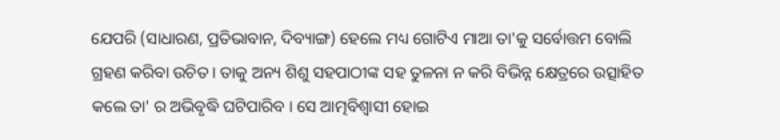ଯେପରି (ସାଧାରଣ, ପ୍ରତିଭାବାନ, ଦିବ୍ୟାଙ୍ଗ) ହେଲେ ମଧ୍ୟ ଗୋଟିଏ ମାଆ ତା'କୁ ସର୍ବୋତ୍ତମ ବୋଲି ଗ୍ରହଣ କରିବା ଉଚିତ । ତାକୁ ଅନ୍ୟ ଶିଶୁ ସହପାଠୀଙ୍କ ସହ ତୁଳନା ନ କରି ବିଭିନ୍ନ କ୍ଷେତ୍ରରେ ଉତ୍ସାହିତ କଲେ ତା' ର ଅଭିବୃଦ୍ଧି ଘଟିପାରିବ । ସେ ଆତ୍ମବିଶ୍ୱାସୀ ହୋଇ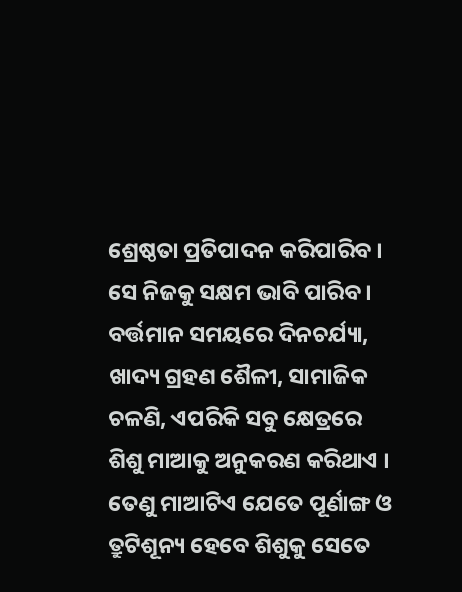ଶ୍ରେଷ୍ଠତା ପ୍ରତିପାଦନ କରିପାରିବ । ସେ ନିଜକୁ ସକ୍ଷମ ଭାବି ପାରିବ । ବର୍ତ୍ତମାନ ସମୟରେ ଦିନଚର୍ଯ୍ୟା, ଖାଦ୍ୟ ଗ୍ରହଣ ଶୈଳୀ, ସାମାଜିକ ଚଳଣି, ଏପରିକି ସବୁ କ୍ଷେତ୍ରରେ ଶିଶୁ ମାଆକୁ ଅନୁକରଣ କରିଥାଏ । ତେଣୁ ମାଆଟିଏ ଯେତେ ପୂର୍ଣାଙ୍ଗ ଓ ତ୍ରୁଟିଶୂନ୍ୟ ହେବେ ଶିଶୁକୁ ସେତେ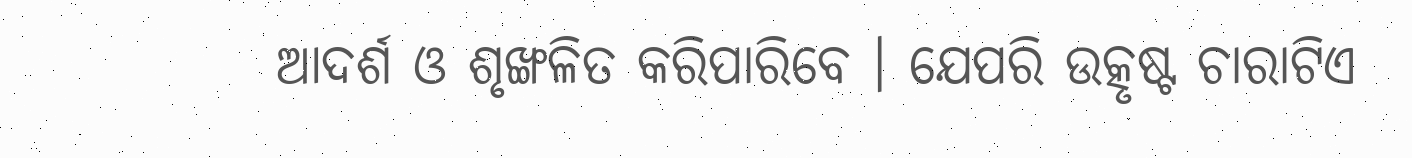ଆଦର୍ଶ ଓ ଶୃଙ୍ଖଳିତ କରିପାରିବେ । ଯେପରି ଉତ୍କୃଷ୍ଟ ଚାରାଟିଏ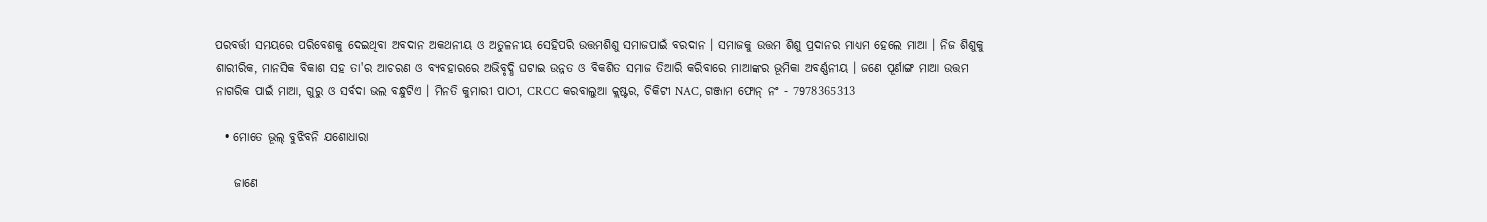ପରବର୍ତ୍ତୀ ସମୟରେ ପରିବେଶକୁ ଦେଇଥିବା ଅବଦାନ ଅକଥନୀୟ ଓ ଅତୁଳନୀୟ ସେହିପରି ଉତ୍ତମଶିଶୁ ସମାଜପାଇଁ ବରଦାନ । ସମାଜକୁ ଉତ୍ତମ ଶିଶୁ ପ୍ରଦାନର ମାଧ୍ୟମ ହେଲେ ମାଆ । ନିଜ ଶିଶୁକୁ ଶାରୀରିକ, ମାନସିକ ବିକାଶ ସହ ତା'ର ଆଚରଣ ଓ ବ୍ୟବହାରରେ ଅଭିବୃଦ୍ଧି ଘଟାଇ ଉନ୍ନତ ଓ ବିକଶିତ ସମାଜ ତିଆରି କରିବାରେ ମାଆଙ୍କର ଭୂମିକା ଅବର୍ଣ୍ଣନୀୟ । ଜଣେ ପୂର୍ଣାଙ୍ଗ ମାଆ ଉତ୍ତମ ନାଗରିକ ପାଇଁ ମାଆ, ଗୁରୁ ଓ ସର୍ବଦା ଭଲ ବନ୍ଧୁଟିଏ । ମିନତି କୁମାରୀ ପାଠୀ, CRCC କରବାଲୁଆ କ୍ଲଷ୍ଟର, ଚିକିଟୀ NAC, ଗଞ୍ଜାମ ଫୋନ୍ ନଂ - 7978365313

  • ମୋତେ ଭୂଲ୍ ବୁଝିବନି ଯଶୋଧାରା

    ଜାଣେ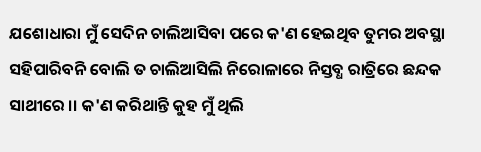ଯଶୋଧାରା ମୁଁ ସେଦିନ ଚାଲିଆସିବା ପରେ କ'ଣ ହେଇଥିବ ତୁମର ଅବସ୍ଥା ସହିପାରିବନି ବୋଲି ତ ଚାଲିଆସିଲି ନିରୋଳାରେ ନିସ୍ତବ୍ଧ ରାତ୍ରିରେ ଛନ୍ଦକ ସାଥୀରେ ।। କ'ଣ କରିଥାନ୍ତି କୁହ ମୁଁ ଥିଲି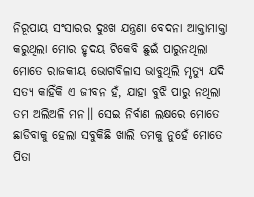ନିରୂପାୟ ସଂସାରର ଦୁଃଖ ଯନ୍ତ୍ରଣା ବେଦନା ଆକ୍ତାମାକ୍ତା କରୁଥିଲା ମୋର ହୃଦୟ ଟିକେବି ଛୁଇଁ ପାରୁନଥିଲା ମୋତେ ରାଜକୀୟ ଭୋଗବିଳାସ ଭାବୁଥିଲି ମୃତ୍ୟୁ ଯଦି ସତ୍ୟ କାହିଁକି ଏ ଜୀବନ ହଁ, ଯାହା ବୁଝି ପାରୁ ନଥିଲା ତମ ଅଲିଅଳି ମନ।। ସେଇ ନିର୍ବାଣ ଲକ୍ଷରେ ମୋତେ ଛାଡିବାକୁ ହେଲା ସବୁକିଛି ଖାଲି ତମକୁ ନୁହେଁ ମୋତେ ପିତା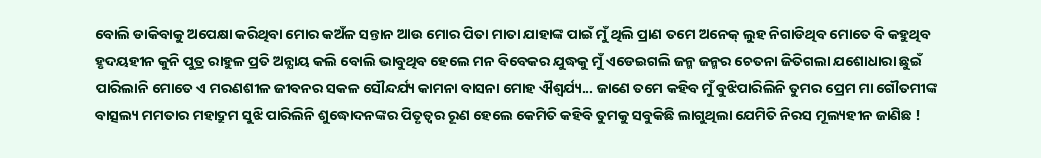ବୋଲି ଡାକିବାକୁ ଅପେକ୍ଷା କରିଥିବା ମୋର କଅଁଳ ସନ୍ତାନ ଆଉ ମୋର ପିତା ମାତା ଯାହାଙ୍କ ପାଇଁ ମୁଁ ଥିଲି ପ୍ରାଣ ତମେ ଅନେକ୍ ଲୁହ ନିଗାଡିଥିବ ମୋତେ ବି କହୁଥିବ ହୃଦୟହୀନ କୁନି ପୁତ୍ର ରାହୁଳ ପ୍ରତି ଅନ୍ଯାୟ କଲି ବୋଲି ଭାବୁଥିବ ହେଲେ ମନ ବିବେକର ଯୁଦ୍ଧକୁ ମୁଁ ଏଡେଇଗଲି ଜନ୍ମ ଜନ୍ମର ଚେତନା ଜିତିଗଲା ଯଶୋଧାରା ଛୁଇଁ ପାରିଲାନି ମୋତେ ଏ ମରଣଶୀଳ ଜୀବନର ସକଳ ସୌନ୍ଦର୍ଯ୍ୟ କାମନା ବାସନା ମୋହ ଐଶ୍ୱର୍ଯ୍ୟ... ଜାଣେ ତମେ କହିବ ମୁଁ ବୁଝିପାରିଲିନି ତୁମର ପ୍ରେମ ମା ଗୌତମୀଙ୍କ ବାତ୍ସଲ୍ୟ ମମତାର ମହାଦ୍ରୁମ ସୁଝି ପାରିଲିନି ଶୁଦ୍ଧୋଦନଙ୍କର ପିତୃତ୍ଵର ରୂଣ ହେଲେ କେମିତି କହିବି ତୁମକୁ ସବୁକିଛି ଲାଗୁଥିଲା ଯେମିତି ନିରସ ମୂଲ୍ୟହୀନ ଜାଣିଛ !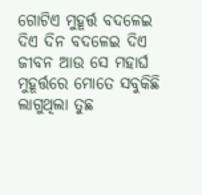ଗୋଟିଏ ମୁହୂର୍ତ୍ତ ବଦଳେଇ ଦିଏ ଦିନ ବଦଳେଇ ଦିଏ ଜୀବନ ଆଉ ସେ ମହାର୍ଘ ମୁହୂର୍ତ୍ତରେ ମୋତେ ସବୁକିଛି ଲାଗୁଥିଲା ତୁଛ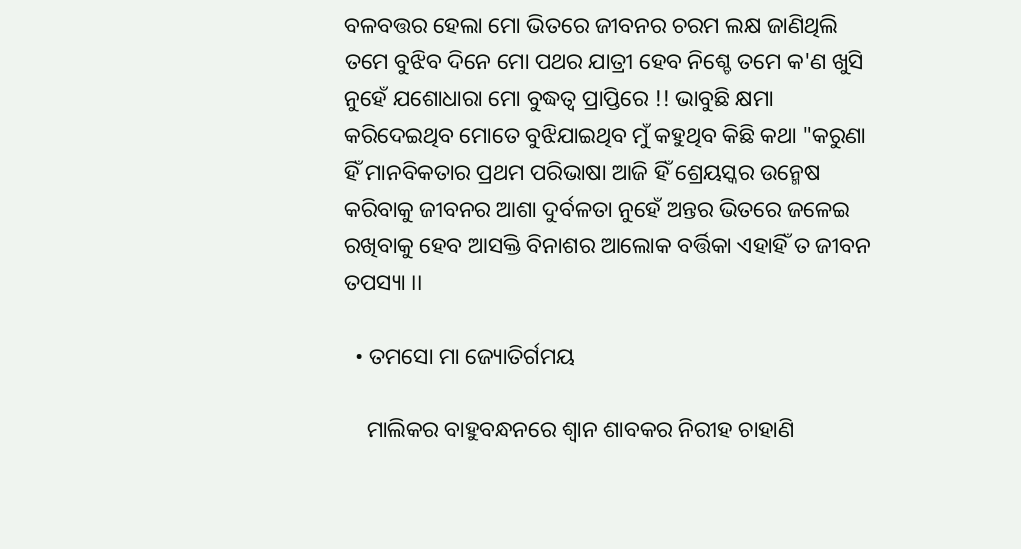ବଳବତ୍ତର ହେଲା ମୋ ଭିତରେ ଜୀବନର ଚରମ ଲକ୍ଷ ଜାଣିଥିଲି ତମେ ବୁଝିବ ଦିନେ ମୋ ପଥର ଯାତ୍ରୀ ହେବ ନିଶ୍ଚେ ତମେ କ'ଣ ଖୁସି ନୁହେଁ ଯଶୋଧାରା ମୋ ବୁଦ୍ଧତ୍ବ ପ୍ରାପ୍ତିରେ !! ଭାବୁଛି କ୍ଷମା କରିଦେଇଥିବ ମୋତେ ବୁଝିଯାଇଥିବ ମୁଁ କହୁଥିବ କିଛି କଥା "କରୁଣା ହିଁ ମାନବିକତାର ପ୍ରଥମ ପରିଭାଷା ଆଜି ହିଁ ଶ୍ରେୟସ୍କର ଉନ୍ମେଷ କରିବାକୁ ଜୀବନର ଆଶା ଦୁର୍ବଳତା ନୁହେଁ ଅନ୍ତର ଭିତରେ ଜଳେଇ ରଖିବାକୁ ହେବ ଆସକ୍ତି ବିନାଶର ଆଲୋକ ବର୍ତ୍ତିକା ଏହାହିଁ ତ ଜୀବନ ତପସ୍ୟା ।।

  • ତମସୋ ମା ଜ୍ୟୋତିର୍ଗମୟ

    ମାଲିକର ବାହୁବନ୍ଧନରେ ଶ୍ଵାନ ଶାବକର ନିରୀହ ଚାହାଣି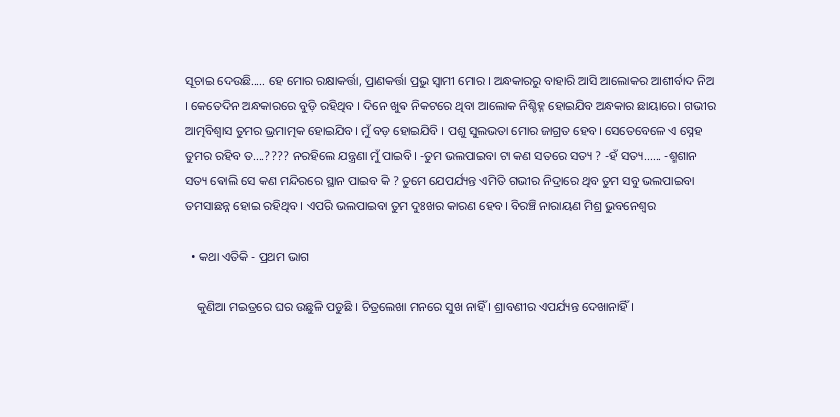ସୂଚାଇ ଦେଉଛି..... ହେ ମୋର ରକ୍ଷାକର୍ତ୍ତା, ପ୍ରାଣକର୍ତ୍ତା ପ୍ରଭୁ ସ୍ୱାମୀ ମୋର । ଅନ୍ଧକାରରୁ ବାହାରି ଆସି ଆଲୋକର ଆଶୀର୍ବାଦ ନିଅ । କେତେଦିନ ଅନ୍ଧକାରରେ ବୁଡ଼ି ରହିଥିବ । ଦିନେ ଖୁଵ ନିକଟରେ ଥିବା ଆଲୋକ ନିଶ୍ଚିହ୍ନ ହୋଇଯିବ ଅନ୍ଧକାର ଛାୟାରେ। ଗଭୀର ଆତ୍ମବିଶ୍ୱାସ ତୁମର ଭ୍ରମାତ୍ମକ ହୋଇଯିବ। ମୁଁ ବଡ଼ ହୋଇଯିବି । ପଶୁ ସୁଲଭତା ମୋର ଜାଗ୍ରତ ହେବ। ସେତେବେଳେ ଏ ସ୍ନେହ ତୁମର ରହିବ ତ....???? ନରହିଲେ ଯନ୍ତ୍ରଣା ମୁଁ ପାଇବି। -ତୁମ ଭଲପାଇବା ଟା କଣ ସତରେ ସତ୍ୟ ? -ହଁ ସତ୍ୟ...... -ଶ୍ମଶାନ ସତ୍ୟ ଵୋଲି ସେ କଣ ମନ୍ଦିରରେ ସ୍ଥାନ ପାଇବ କି ? ତୁମେ ଯେପର୍ଯ୍ୟନ୍ତ ଏମିତି ଗଭୀର ନିଦ୍ରାରେ ଥିବ ତୁମ ସବୁ ଭଲପାଇବା ତମସାଛନ୍ନ ହୋଇ ରହିଥିବ। ଏପରି ଭଲପାଇବା ତୁମ ଦୁଃଖର କାରଣ ହେବ। ବିରଞ୍ଚି ନାରାୟଣ ମିଶ୍ର ଭୁବନେଶ୍ୱର

  • କଥା ଏତିକି - ପ୍ରଥମ ଭାଗ

    କୁଣିଆ ମଇତ୍ରରେ ଘର ଉଛୁଳି ପଡୁଛି । ଚିତ୍ରଲେଖା ମନରେ ସୁଖ ନାହିଁ । ଶ୍ରାବଣୀର ଏପର୍ଯ୍ୟନ୍ତ ଦେଖାନାହିଁ ।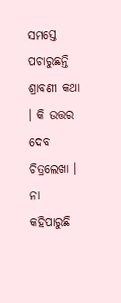ସମସ୍ତେ ପଚାରୁଛନ୍ତି ଶ୍ରାବଣୀ କଥା । କି ଉତ୍ତର ଦେବ ଚିତ୍ରଲେଖା । ନା କହିପାରୁଛି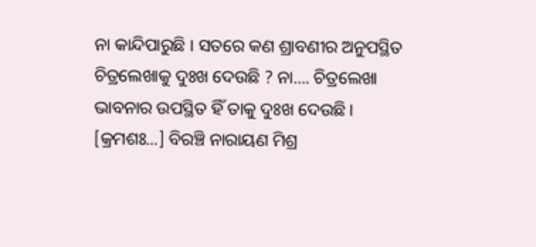ନା କାନ୍ଦିପାରୁଛି । ସତରେ କଣ ଶ୍ରାବଣୀର ଅନୁପସ୍ଥିତ ଚିତ୍ରଲେଖାକୁ ଦୁଃଖ ଦେଉଛି ? ନା.... ଚିତ୍ରଲେଖା ଭାବନାର ଉପସ୍ଥିତ ହିଁ ତାକୁ ଦୁଃଖ ଦେଉଛି । [କ୍ରମଶଃ...] ବିରଞ୍ଚି ନାରାୟଣ ମିଶ୍ର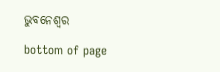ଭୁବନେଶ୍ୱର

bottom of page